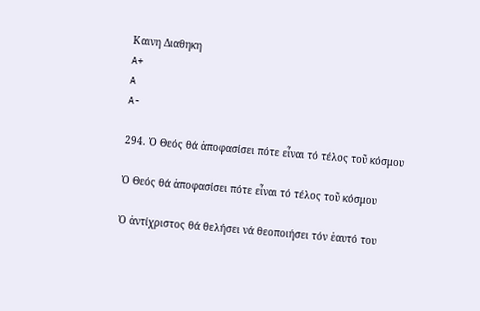Καινη Διαθηκη
A+
A
A-

294. Ὁ Θεός θά ἀποφασίσει πότε εἶναι τό τέλος τοῦ κόσμου

Ὁ Θεός θά ἀποφασίσει πότε εἶναι τό τέλος τοῦ κόσμου

Ὁ ἀντίχριστος θά θελήσει νά θεοποιήσει τόν ἑαυτό του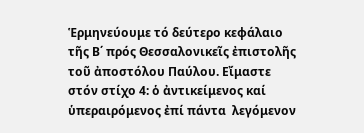Ἑρμηνεύουμε τό δεύτερο κεφάλαιο τῆς B΄ πρός Θεσσαλονικεῖς ἐπιστολῆς τοῦ ἀποστόλου Παύλου. Εἴμαστε στόν στίχο 4: ὁ ἀντικείμενος καί ὑπεραιρόμενος ἐπί πάντα  λεγόμενον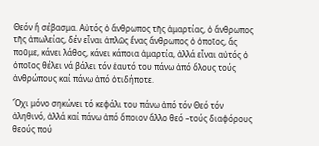Θεόν ἤ σέβασμα. Αὐτός ὁ ἄνθρωπος τῆς ἁμαρτίας, ὁ ἄνθρωπος τῆς ἀπωλείας, δέν εἶναι ἁπλῶς ἕνας ἄνθρωπος ὁ ὁποῖος, ἄς ποῦμε, κάνει λάθος, κάνει κάποια ἁμαρτία, ἀλλά εἶναι αὐτός ὁ ὁποῖος θέλει νά βάλει τόν ἑαυτό του πάνω ἀπό ὅλους τούς ἀνθρώπους καί πάνω ἀπό ὁτιδήποτε.

Ὄχι μόνο σηκώνει τό κεφάλι του πάνω ἀπό τόν Θεό τόν ἀληθινό, ἀλλά καί πάνω ἀπό ὅποιον ἄλλο θεό –τούς διαφόρους θεούς πού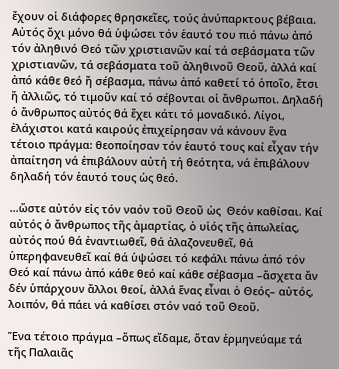ἔχουν οἱ διάφορες θρησκεῖες, τούς ἀνύπαρκτους βέβαια. Αὐτός ὄχι μόνο θά ὑψώσει τόν ἑαυτό του πιό πάνω ἀπό τόν ἀληθινό Θεό τῶν χριστιανῶν καί τά σεβάσματα τῶν χριστιανῶν, τά σεβάσματα τοῦ ἀληθινοῦ Θεοῦ, ἀλλά καί ἀπό κάθε θεό ἤ σέβασμα, πάνω ἀπό καθετί τό ὁποῖο, ἔτσι ἤ ἀλλιῶς, τό τιμοῦν καί τό σέβονται οἱ ἄνθρωποι. Δηλαδή ὁ ἄνθρωπος αὐτός θά ἔχει κάτι τό μοναδικό. Λίγοι, ἐλάχιστοι κατά καιρούς ἐπιχείρησαν νά κάνουν ἕνα τέτοιο πράγμα: θεοποίησαν τόν ἑαυτό τους καί εἶχαν τήν ἀπαίτηση νά ἐπιβάλουν αὐτή τή θεότητα, νά ἐπιβάλουν δηλαδή τόν ἑαυτό τους ὡς θεό.

…ὥστε αὐτόν εἰς τόν ναόν τοῦ Θεοῦ ὡς  Θεόν καθίσαι. Καί αὐτός ὁ ἄνθρωπος τῆς ἁμαρτίας, ὁ υἱός τῆς ἀπωλείας, αὐτός πού θά ἐναντιωθεῖ, θά ἀλαζονευθεῖ, θά ὑπερηφανευθεῖ καί θά ὑψώσει τό κεφάλι πάνω ἀπό τόν Θεό καί πάνω ἀπό κάθε θεό καί κάθε σέβασμα –ἄσχετα ἄν δέν ὑπάρχουν ἄλλοι θεοί, ἀλλά ἕνας εἶναι ὁ Θεός– αὐτός, λοιπόν, θά πάει νά καθίσει στόν ναό τοῦ Θεοῦ.

Ἕνα τέτοιο πράγμα –ὅπως εἴδαμε, ὅταν ἑρμηνεύαμε τά τῆς Παλαιᾶς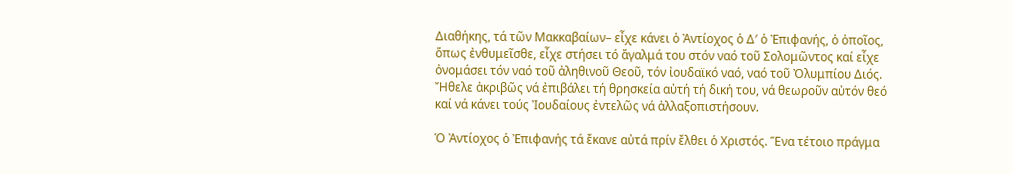Διαθήκης, τά τῶν Μακκαβαίων– εἶχε κάνει ὁ Ἀντίοχος ὁ Δ′ ὁ Ἐπιφανής, ὁ ὁποῖος, ὅπως ἐνθυμεῖσθε, εἶχε στήσει τό ἄγαλμά του στόν ναό τοῦ Σολομῶντος καί εἶχε ὀνομάσει τόν ναό τοῦ ἀληθινοῦ Θεοῦ, τόν ἰουδαϊκό ναό, ναό τοῦ Ὀλυμπίου Διός. Ἤθελε ἀκριβῶς νά ἐπιβάλει τή θρησκεία αὐτή τή δική του, νά θεωροῦν αὐτόν θεό καί νά κάνει τούς Ἰουδαίους ἐντελῶς νά ἀλλαξοπιστήσουν.

Ὁ Ἀντίοχος ὁ Ἐπιφανής τά ἔκανε αὐτά πρίν ἔλθει ὁ Χριστός. Ἕνα τέτοιο πράγμα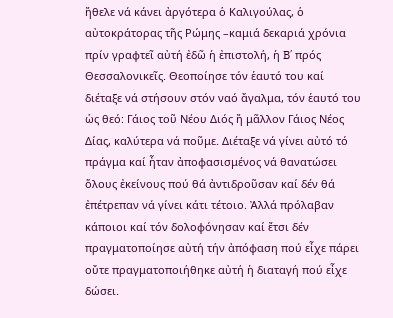ἤθελε νά κάνει ἀργότερα ὁ Καλιγούλας, ὁ αὐτοκράτορας τῆς Ρώμης –καμιά δεκαριά χρόνια πρίν γραφτεῖ αὐτή ἐδῶ ἡ ἐπιστολή, ἡ B΄ πρός Θεσσαλονικεῖς. Θεοποίησε τόν ἑαυτό του καί διέταξε νά στήσουν στόν ναό ἄγαλμα, τόν ἑαυτό του ὡς θεό: Γάιος τοῦ Νέου Διός ἤ μᾶλλον Γάιος Νέος Δίας, καλύτερα νά ποῦμε. Διέταξε νά γίνει αὐτό τό πράγμα καί ἦταν ἀποφασισμένος νά θανατώσει ὅλους ἐκείνους πού θά ἀντιδροῦσαν καί δέν θά ἐπέτρεπαν νά γίνει κάτι τέτοιο. Ἀλλά πρόλαβαν κάποιοι καί τόν δολοφόνησαν καί ἔτσι δέν πραγματοποίησε αὐτή τήν ἀπόφαση πού εἶχε πάρει οὔτε πραγματοποιήθηκε αὐτή ἡ διαταγή πού εἶχε δώσει.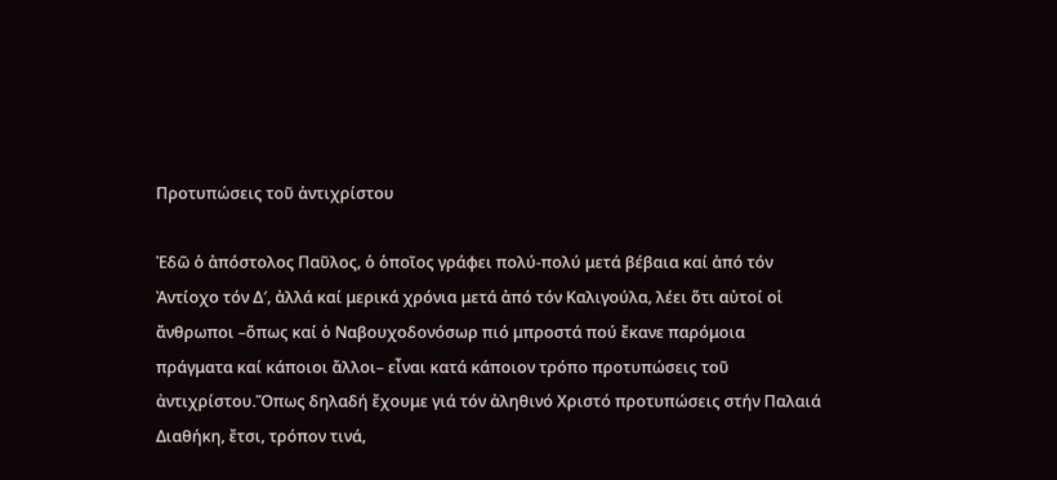Προτυπώσεις τοῦ ἀντιχρίστου

Ἐδῶ ὁ ἀπόστολος Παῦλος, ὁ ὁποῖος γράφει πολύ-πολύ μετά βέβαια καί ἀπό τόν Ἀντίοχο τόν Δ′, ἀλλά καί μερικά χρόνια μετά ἀπό τόν Καλιγούλα, λέει ὅτι αὐτοί οἱ ἄνθρωποι –ὅπως καί ὁ Ναβουχοδονόσωρ πιό μπροστά πού ἔκανε παρόμοια πράγματα καί κάποιοι ἄλλοι– εἶναι κατά κάποιον τρόπο προτυπώσεις τοῦ ἀντιχρίστου.Ὅπως δηλαδή ἔχουμε γιά τόν ἀληθινό Χριστό προτυπώσεις στήν Παλαιά Διαθήκη, ἔτσι, τρόπον τινά,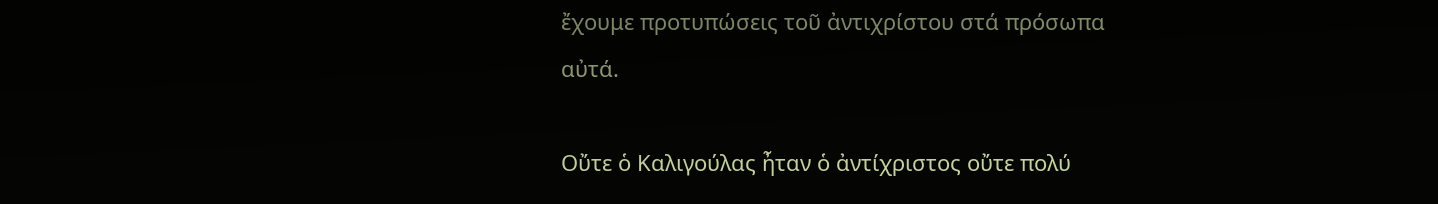ἔχουμε προτυπώσεις τοῦ ἀντιχρίστου στά πρόσωπα αὐτά.

Οὔτε ὁ Καλιγούλας ἦταν ὁ ἀντίχριστος οὔτε πολύ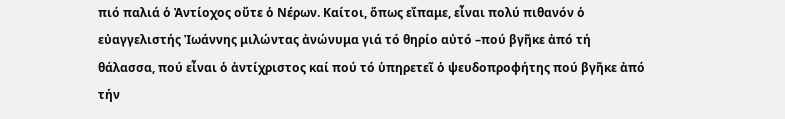πιό παλιά ὁ Ἀντίοχος οὔτε ὁ Νέρων. Καίτοι, ὅπως εἴπαμε, εἶναι πολύ πιθανόν ὁ εὐαγγελιστής Ἰωάννης μιλώντας ἀνώνυμα γιά τό θηρίο αὐτό –πού βγῆκε ἀπό τή θάλασσα, πού εἶναι ὁ ἀντίχριστος καί πού τό ὑπηρετεῖ ὁ ψευδοπροφήτης πού βγῆκε ἀπό τήν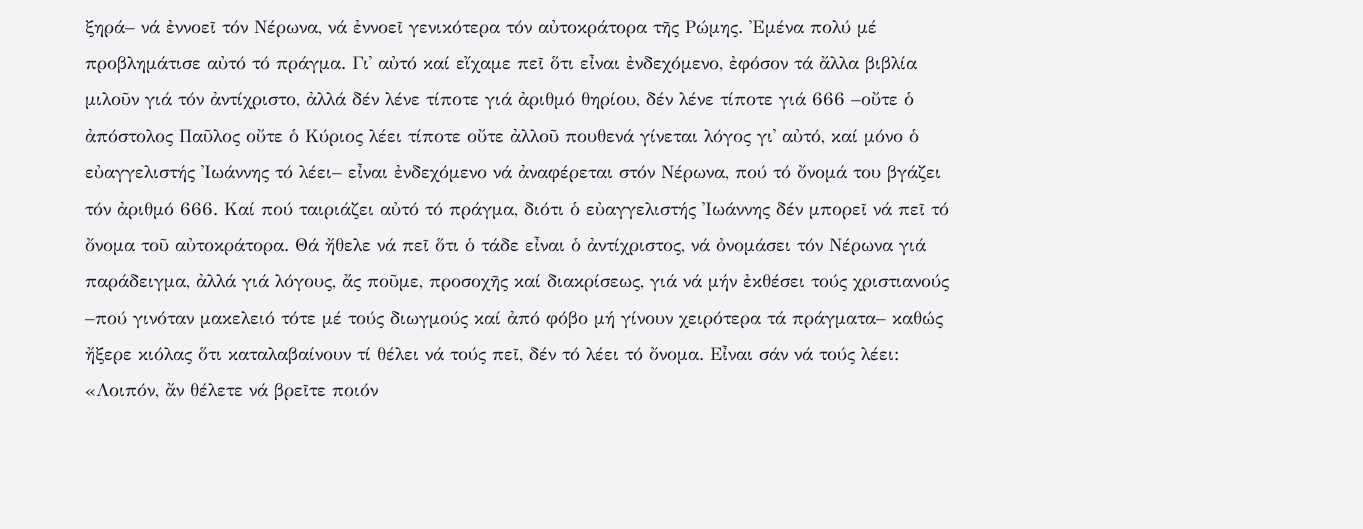ξηρά– νά ἐννοεῖ τόν Νέρωνα, νά ἐννοεῖ γενικότερα τόν αὐτοκράτορα τῆς Ρώμης. Ἐμένα πολύ μέ προβλημάτισε αὐτό τό πράγμα. Γι᾿ αὐτό καί εἴχαμε πεῖ ὅτι εἶναι ἐνδεχόμενο, ἐφόσον τά ἄλλα βιβλία μιλοῦν γιά τόν ἀντίχριστο, ἀλλά δέν λένε τίποτε γιά ἀριθμό θηρίου, δέν λένε τίποτε γιά 666 –οὔτε ὁ ἀπόστολος Παῦλος οὔτε ὁ Κύριος λέει τίποτε οὔτε ἀλλοῦ πουθενά γίνεται λόγος γι᾿ αὐτό, καί μόνο ὁ εὐαγγελιστής Ἰωάννης τό λέει– εἶναι ἐνδεχόμενο νά ἀναφέρεται στόν Νέρωνα, πού τό ὄνομά του βγάζει τόν ἀριθμό 666. Καί πού ταιριάζει αὐτό τό πράγμα, διότι ὁ εὐαγγελιστής Ἰωάννης δέν μπορεῖ νά πεῖ τό ὄνομα τοῦ αὐτοκράτορα. Θά ἤθελε νά πεῖ ὅτι ὁ τάδε εἶναι ὁ ἀντίχριστος, νά ὀνομάσει τόν Νέρωνα γιά παράδειγμα, ἀλλά γιά λόγους, ἄς ποῦμε, προσοχῆς καί διακρίσεως, γιά νά μήν ἐκθέσει τούς χριστιανούς –πού γινόταν μακελειό τότε μέ τούς διωγμούς καί ἀπό φόβο μή γίνουν χειρότερα τά πράγματα– καθώς ἤξερε κιόλας ὅτι καταλαβαίνουν τί θέλει νά τούς πεῖ, δέν τό λέει τό ὄνομα. Εἶναι σάν νά τούς λέει: «Λοιπόν, ἄν θέλετε νά βρεῖτε ποιόν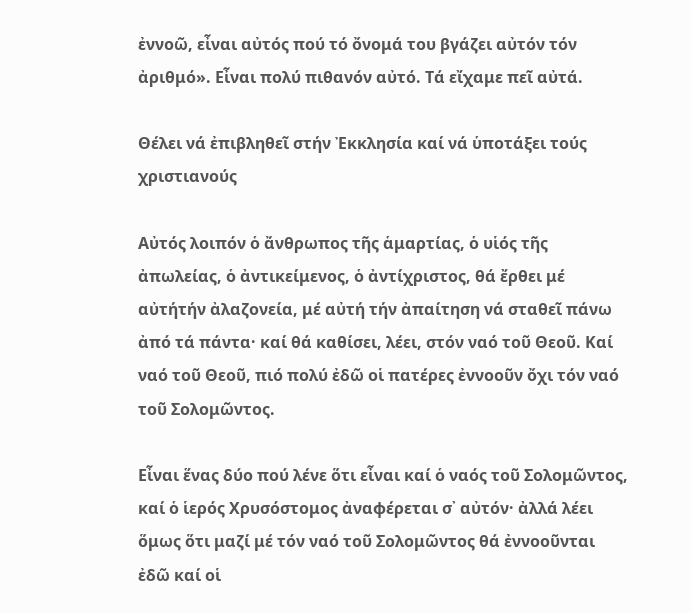ἐννοῶ, εἶναι αὐτός πού τό ὄνομά του βγάζει αὐτόν τόν ἀριθμό». Εἶναι πολύ πιθανόν αὐτό. Τά εἴχαμε πεῖ αὐτά.

Θέλει νά ἐπιβληθεῖ στήν Ἐκκλησία καί νά ὑποτάξει τούς χριστιανούς

Αὐτός λοιπόν ὁ ἄνθρωπος τῆς ἁμαρτίας, ὁ υἱός τῆς ἀπωλείας, ὁ ἀντικείμενος, ὁ ἀντίχριστος, θά ἔρθει μέ αὐτήτήν ἀλαζονεία, μέ αὐτή τήν ἀπαίτηση νά σταθεῖ πάνω ἀπό τά πάντα· καί θά καθίσει, λέει, στόν ναό τοῦ Θεοῦ. Καί ναό τοῦ Θεοῦ, πιό πολύ ἐδῶ οἱ πατέρες ἐννοοῦν ὄχι τόν ναό τοῦ Σολομῶντος.

Εἶναι ἕνας δύο πού λένε ὅτι εἶναι καί ὁ ναός τοῦ Σολομῶντος, καί ὁ ἱερός Χρυσόστομος ἀναφέρεται σ᾿ αὐτόν· ἀλλά λέει ὅμως ὅτι μαζί μέ τόν ναό τοῦ Σολομῶντος θά ἐννοοῦνται ἐδῶ καί οἱ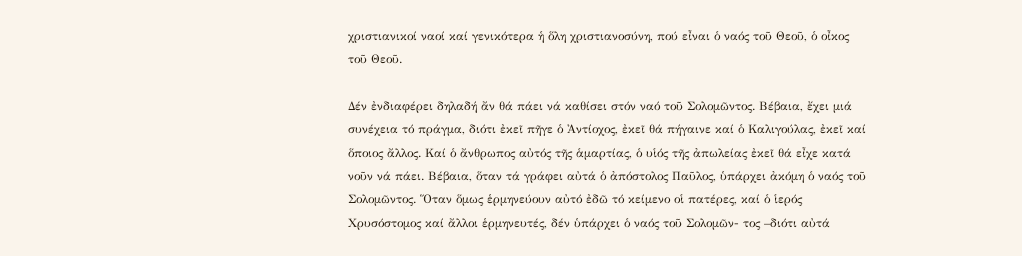χριστιανικοί ναοί καί γενικότερα ἡ ὅλη χριστιανοσύνη, πού εἶναι ὁ ναός τοῦ Θεοῦ, ὁ οἶκος τοῦ Θεοῦ.

Δέν ἐνδιαφέρει δηλαδή ἄν θά πάει νά καθίσει στόν ναό τοῦ Σολομῶντος. Βέβαια, ἔχει μιά συνέχεια τό πράγμα, διότι ἐκεῖ πῆγε ὁ Ἀντίοχος, ἐκεῖ θά πήγαινε καί ὁ Καλιγούλας, ἐκεῖ καί ὅποιος ἄλλος. Καί ὁ ἄνθρωπος αὐτός τῆς ἁμαρτίας, ὁ υἱός τῆς ἀπωλείας ἐκεῖ θά εἶχε κατά νοῦν νά πάει. Βέβαια, ὅταν τά γράφει αὐτά ὁ ἀπόστολος Παῦλος, ὑπάρχει ἀκόμη ὁ ναός τοῦ Σολομῶντος. Ὅταν ὅμως ἑρμηνεύουν αὐτό ἐδῶ τό κείμενο οἱ πατέρες, καί ὁ ἱερός Χρυσόστομος καί ἄλλοι ἑρμηνευτές, δέν ὑπάρχει ὁ ναός τοῦ Σολομῶν- τος –διότι αὐτά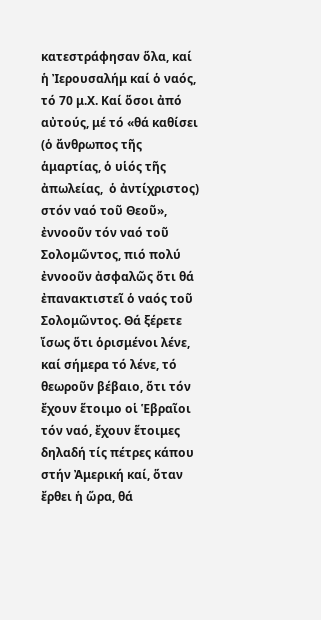κατεστράφησαν ὅλα, καί ἡ Ἰερουσαλήμ καί ὁ ναός, τό 70 μ.Χ. Καί ὅσοι ἀπό αὐτούς, μέ τό «θά καθίσει (ὁ ἄνθρωπος τῆς ἁμαρτίας, ὁ υἱός τῆς ἀπωλείας,  ὁ ἀντίχριστος) στόν ναό τοῦ Θεοῦ», ἐννοοῦν τόν ναό τοῦ Σολομῶντος, πιό πολύ ἐννοοῦν ἀσφαλῶς ὅτι θά ἐπανακτιστεῖ ὁ ναός τοῦ Σολομῶντος. Θά ξέρετε ἴσως ὅτι ὁρισμένοι λένε, καί σήμερα τό λένε, τό θεωροῦν βέβαιο, ὅτι τόν ἔχουν ἕτοιμο οἱ Ἑβραῖοι τόν ναό, ἔχουν ἕτοιμες δηλαδή τίς πέτρες κάπου στήν Ἀμερική καί, ὅταν ἔρθει ἡ ὥρα, θά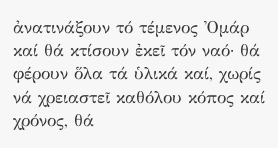ἀνατινάξουν τό τέμενος Ὀμάρ καί θά κτίσουν ἐκεῖ τόν ναό· θά φέρουν ὅλα τά ὑλικά καί, χωρίς νά χρειαστεῖ καθόλου κόπος καί χρόνος, θά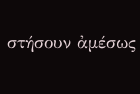στήσουν ἀμέσως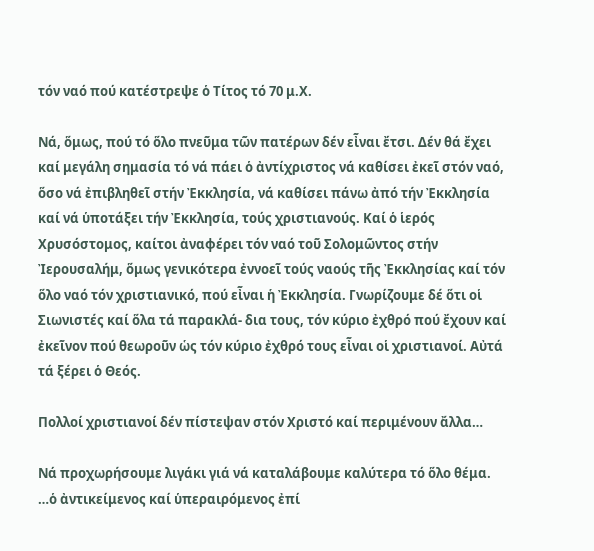τόν ναό πού κατέστρεψε ὁ Τίτος τό 70 μ.Χ.

Νά, ὅμως, πού τό ὅλο πνεῦμα τῶν πατέρων δέν εἶναι ἔτσι. Δέν θά ἔχει καί μεγάλη σημασία τό νά πάει ὁ ἀντίχριστος νά καθίσει ἐκεῖ στόν ναό, ὅσο νά ἐπιβληθεῖ στήν Ἐκκλησία, νά καθίσει πάνω ἀπό τήν Ἐκκλησία καί νά ὑποτάξει τήν Ἐκκλησία, τούς χριστιανούς. Καί ὁ ἱερός Χρυσόστομος, καίτοι ἀναφέρει τόν ναό τοῦ Σολομῶντος στήν Ἰερουσαλήμ, ὅμως γενικότερα ἐννοεῖ τούς ναούς τῆς Ἐκκλησίας καί τόν ὅλο ναό τόν χριστιανικό, πού εἶναι ἡ Ἐκκλησία. Γνωρίζουμε δέ ὅτι οἱ Σιωνιστές καί ὅλα τά παρακλά- δια τους, τόν κύριο ἐχθρό πού ἔχουν καί ἐκεῖνον πού θεωροῦν ὡς τόν κύριο ἐχθρό τους εἶναι οἱ χριστιανοί. Αὐτά τά ξέρει ὁ Θεός.

Πολλοί χριστιανοί δέν πίστεψαν στόν Χριστό καί περιμένουν ἄλλα…

Νά προχωρήσουμε λιγάκι γιά νά καταλάβουμε καλύτερα τό ὅλο θέμα. …ὁ ἀντικείμενος καί ὑπεραιρόμενος ἐπί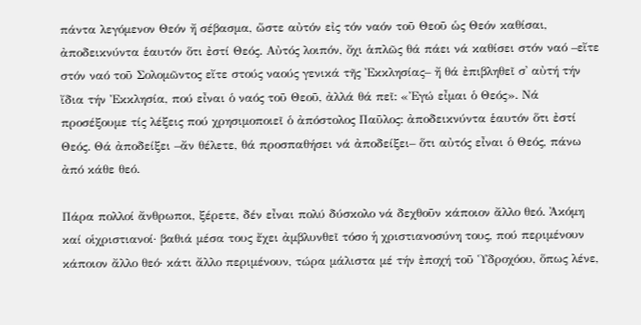πάντα λεγόμενον Θεόν ἤ σέβασμα, ὥστε αὐτόν εἰς τόν ναόν τοῦ Θεοῦ ὡς Θεόν καθίσαι, ἀποδεικνύντα ἑαυτόν ὅτι ἐστί Θεός. Αὐτός λοιπόν, ὄχι ἁπλῶς θά πάει νά καθίσει στόν ναό –εἴτε στόν ναό τοῦ Σολομῶντος εἴτε στούς ναούς γενικά τῆς Ἐκκλησίας– ἤ θά ἐπιβληθεῖ σ᾿ αὐτή τήν ἴδια τήν Ἐκκλησία, πού εἶναι ὁ ναός τοῦ Θεοῦ, ἀλλά θά πεῖ: «Ἐγώ εἶμαι ὁ Θεός». Νά προσέξουμε τίς λέξεις πού χρησιμοποιεῖ ὁ ἀπόστολος Παῦλος: ἀποδεικνύντα ἑαυτόν ὅτι ἐστί Θεός. Θά ἀποδείξει –ἄν θέλετε, θά προσπαθήσει νά ἀποδείξει– ὅτι αὐτός εἶναι ὁ Θεός, πάνω ἀπό κάθε θεό.

Πάρα πολλοί ἄνθρωποι, ξέρετε, δέν εἶναι πολύ δύσκολο νά δεχθοῦν κάποιον ἄλλο θεό. Ἀκόμη καί οἱχριστιανοί· βαθιά μέσα τους ἔχει ἀμβλυνθεῖ τόσο ἡ χριστιανοσύνη τους, πού περιμένουν κάποιον ἄλλο θεό· κάτι ἄλλο περιμένουν, τώρα μάλιστα μέ τήν ἐποχή τοῦ Ὑδροχόου, ὅπως λένε,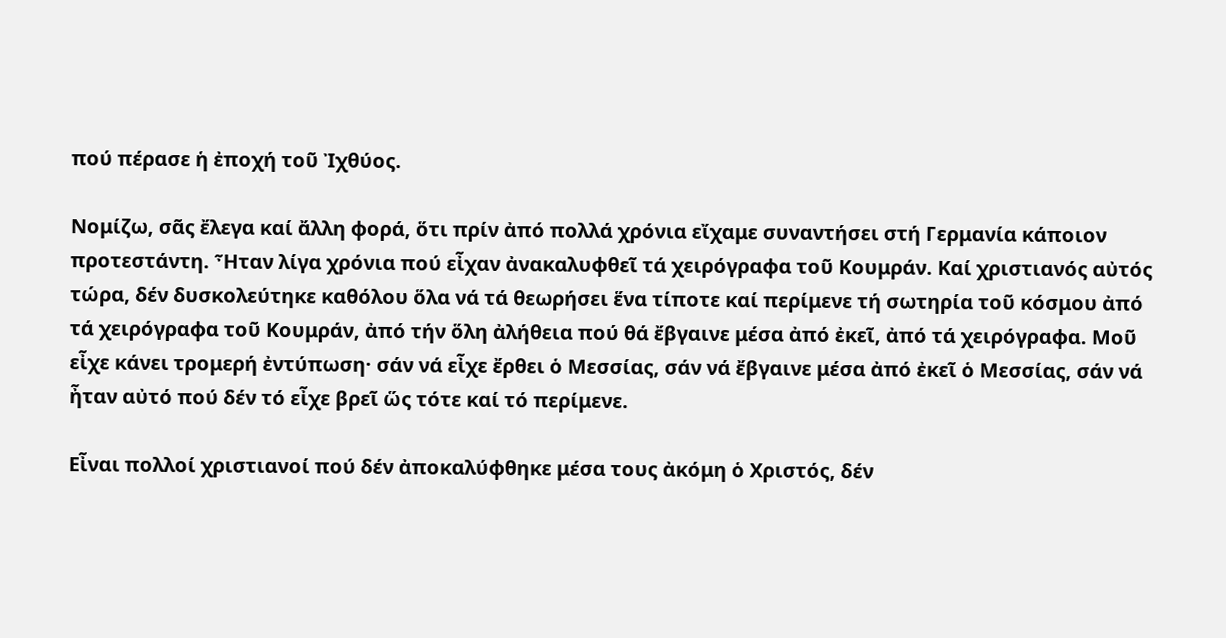πού πέρασε ἡ ἐποχή τοῦ Ἰχθύος.

Νομίζω, σᾶς ἔλεγα καί ἄλλη φορά, ὅτι πρίν ἀπό πολλά χρόνια εἴχαμε συναντήσει στή Γερμανία κάποιον προτεστάντη. Ἦταν λίγα χρόνια πού εἶχαν ἀνακαλυφθεῖ τά χειρόγραφα τοῦ Κουμράν. Καί χριστιανός αὐτός τώρα, δέν δυσκολεύτηκε καθόλου ὅλα νά τά θεωρήσει ἕνα τίποτε καί περίμενε τή σωτηρία τοῦ κόσμου ἀπό τά χειρόγραφα τοῦ Κουμράν, ἀπό τήν ὅλη ἀλήθεια πού θά ἔβγαινε μέσα ἀπό ἐκεῖ, ἀπό τά χειρόγραφα. Μοῦ εἶχε κάνει τρομερή ἐντύπωση· σάν νά εἶχε ἔρθει ὁ Μεσσίας, σάν νά ἔβγαινε μέσα ἀπό ἐκεῖ ὁ Μεσσίας, σάν νά ἦταν αὐτό πού δέν τό εἶχε βρεῖ ὥς τότε καί τό περίμενε.

Εἶναι πολλοί χριστιανοί πού δέν ἀποκαλύφθηκε μέσα τους ἀκόμη ὁ Χριστός, δέν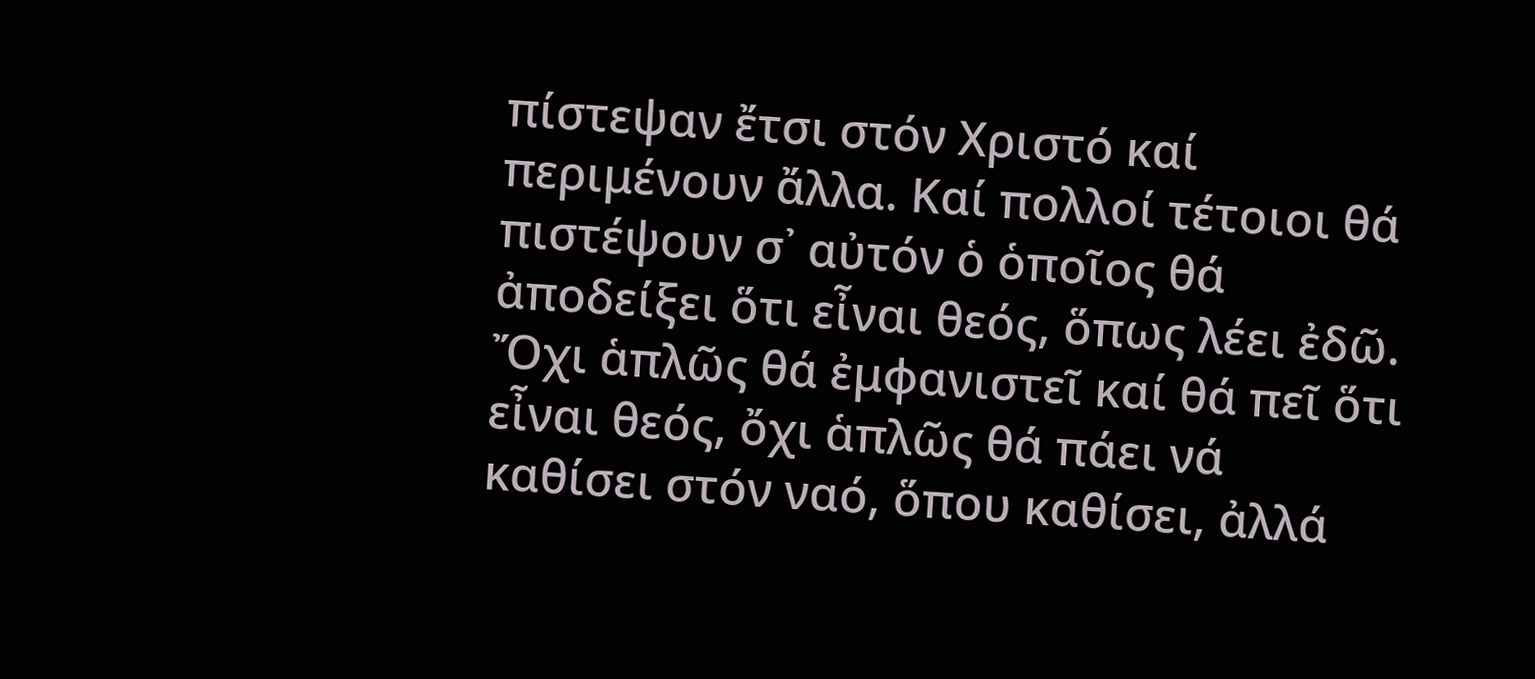πίστεψαν ἔτσι στόν Χριστό καί περιμένουν ἄλλα. Καί πολλοί τέτοιοι θά πιστέψουν σ᾿ αὐτόν ὁ ὁποῖος θά ἀποδείξει ὅτι εἶναι θεός, ὅπως λέει ἐδῶ. Ὄχι ἁπλῶς θά ἐμφανιστεῖ καί θά πεῖ ὅτι εἶναι θεός, ὄχι ἁπλῶς θά πάει νά καθίσει στόν ναό, ὅπου καθίσει, ἀλλά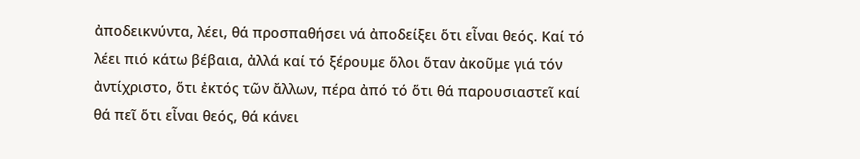ἀποδεικνύντα, λέει, θά προσπαθήσει νά ἀποδείξει ὅτι εἶναι θεός. Καί τό λέει πιό κάτω βέβαια, ἀλλά καί τό ξέρουμε ὅλοι ὅταν ἀκοῦμε γιά τόν ἀντίχριστο, ὅτι ἐκτός τῶν ἄλλων, πέρα ἀπό τό ὅτι θά παρουσιαστεῖ καί θά πεῖ ὅτι εἶναι θεός, θά κάνει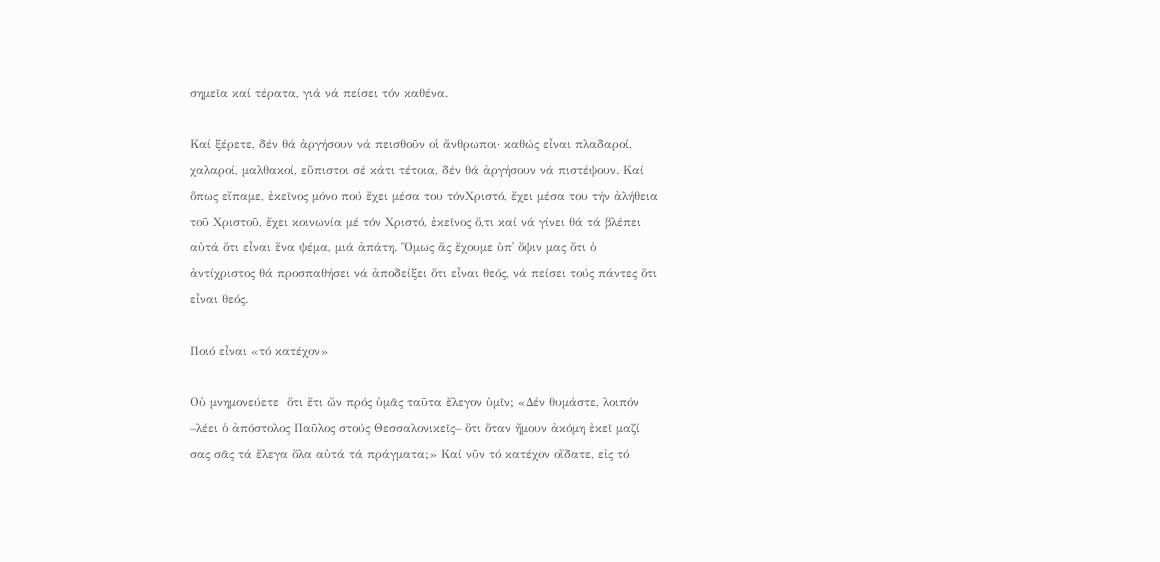σημεῖα καί τέρατα, γιά νά πείσει τόν καθένα.

Καί ξέρετε, δέν θά ἀργήσουν νά πεισθοῦν οἱ ἄνθρωποι· καθώς εἶναι πλαδαροί, χαλαροί, μαλθακοί, εὔπιστοι σέ κάτι τέτοια, δέν θά ἀργήσουν νά πιστέψουν. Καί ὅπως εἴπαμε, ἐκεῖνος μόνο πού ἔχει μέσα του τόνΧριστό, ἔχει μέσα του τήν ἀλήθεια τοῦ Χριστοῦ, ἔχει κοινωνία μέ τόν Χριστό, ἐκεῖνος ὅ,τι καί νά γίνει θά τά βλέπει αὐτά ὅτι εἶναι ἕνα ψέμα, μιά ἀπάτη. Ὅμως ἄς ἔχουμε ὑπ᾿ ὄψιν μας ὅτι ὁ ἀντίχριστος θά προσπαθήσει νά ἀποδείξει ὅτι εἶναι θεός, νά πείσει τούς πάντες ὅτι εἶναι θεός.

Ποιό εἶναι «τό κατέχον»

Οὐ μνημονεύετε  ὅτι ἔτι ὤν πρός ὑμᾶς ταῦτα ἔλεγον ὑμῖν; «Δέν θυμάστε, λοιπόν –λέει ὁ ἀπόστολος Παῦλος στούς Θεσσαλονικεῖς– ὅτι ὅταν ἤμουν ἀκόμη ἐκεῖ μαζί σας σᾶς τά ἔλεγα ὅλα αὐτά τά πράγματα;» Καί νῦν τό κατέχον οἴδατε, εἰς τό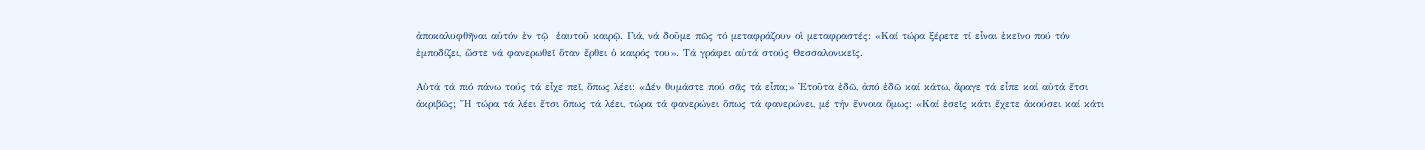ἀποκαλυφθῆναι αὐτόν ἐν τῷ  ἑαυτοῦ καιρῷ. Γιά, νά δοῦμε πῶς τό μεταφράζουν οἱ μεταφραστές: «Καί τώρα ξέρετε τί εἶναι ἐκεῖνο πού τόν ἐμποδίζει, ὥστε νά φανερωθεῖ ὅταν ἔρθει ὁ καιρός του». Τά γράφει αὐτά στούς Θεσσαλονικεῖς.

Αὐτά τά πιό πάνω τούς τά εἶχε πεῖ, ὅπως λέει: «Δέν θυμάστε πού σᾶς τά εἶπα;» Ἐτοῦτα ἐδῶ, ἀπό ἐδῶ καί κάτω, ἄραγε τά εἶπε καί αὐτά ἔτσι ἀκριβῶς; Ἤ τώρα τά λέει ἔτσι ὅπως τά λέει, τώρα τά φανερώνει ὅπως τά φανερώνει, μέ τήν ἔννοια ὅμως: «Καί ἐσεῖς κάτι ἔχετε ἀκούσει καί κάτι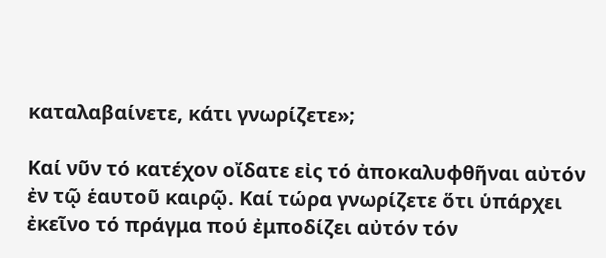καταλαβαίνετε, κάτι γνωρίζετε»;

Καί νῦν τό κατέχον οἴδατε εἰς τό ἀποκαλυφθῆναι αὐτόν ἐν τῷ ἑαυτοῦ καιρῷ. Καί τώρα γνωρίζετε ὅτι ὑπάρχει ἐκεῖνο τό πράγμα πού ἐμποδίζει αὐτόν τόν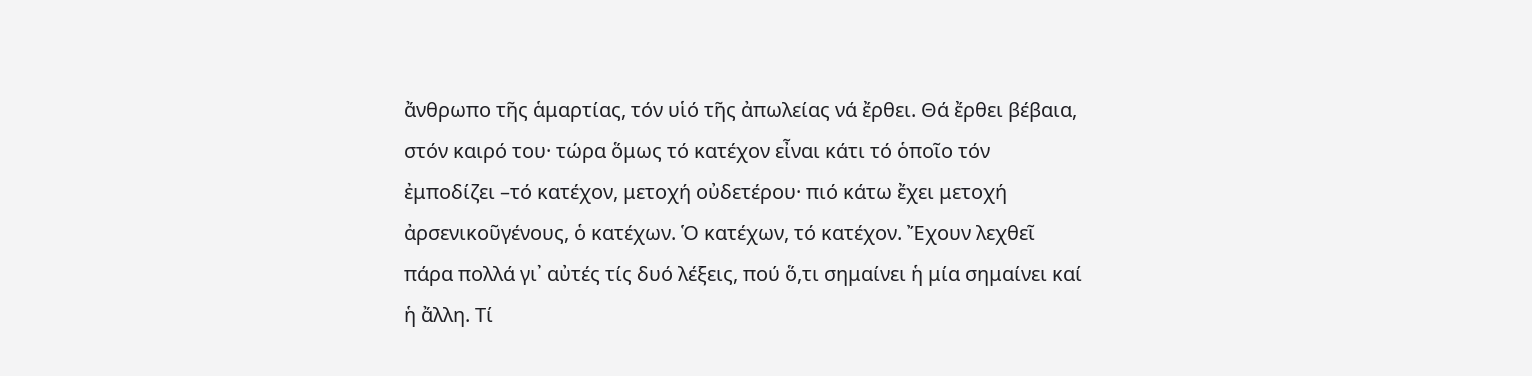ἄνθρωπο τῆς ἁμαρτίας, τόν υἱό τῆς ἀπωλείας νά ἔρθει. Θά ἔρθει βέβαια, στόν καιρό του· τώρα ὅμως τό κατέχον εἶναι κάτι τό ὁποῖο τόν ἐμποδίζει –τό κατέχον, μετοχή οὐδετέρου· πιό κάτω ἔχει μετοχή ἀρσενικοῦγένους, ὁ κατέχων. Ὁ κατέχων, τό κατέχον. Ἔχουν λεχθεῖ πάρα πολλά γι᾿ αὐτές τίς δυό λέξεις, πού ὅ,τι σημαίνει ἡ μία σημαίνει καί ἡ ἄλλη. Τί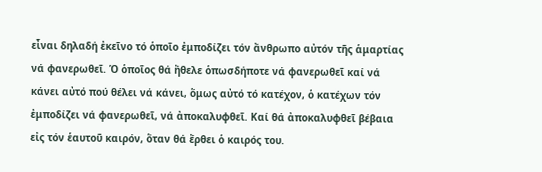εἶναι δηλαδή ἐκεῖνο τό ὁποῖο ἐμποδίζει τόν ἄνθρωπο αὐτόν τῆς ἁμαρτίας νά φανερωθεῖ. Ὁ ὁποῖος θά ἤθελε ὁπωσδήποτε νά φανερωθεῖ καί νά κάνει αὐτό πού θέλει νά κάνει, ὅμως αὐτό τό κατέχον, ὁ κατέχων τόν ἐμποδίζει νά φανερωθεῖ, νά ἀποκαλυφθεῖ. Καί θά ἀποκαλυφθεῖ βέβαια εἰς τόν ἑαυτοῦ καιρόν, ὅταν θά ἔρθει ὁ καιρός του.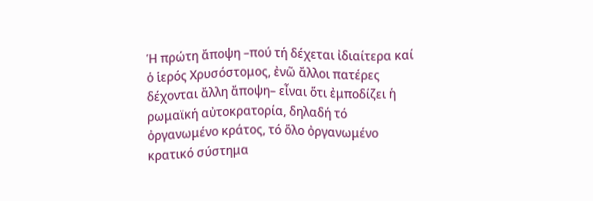Ἡ πρώτη ἄποψη –πού τή δέχεται ἰδιαίτερα καί ὁ ἱερός Χρυσόστομος, ἐνῶ ἄλλοι πατέρες δέχονται ἄλλη ἄποψη– εἶναι ὅτι ἐμποδίζει ἡ ρωμαϊκή αὐτοκρατορία, δηλαδή τό ὀργανωμένο κράτος, τό ὅλο ὀργανωμένο κρατικό σύστημα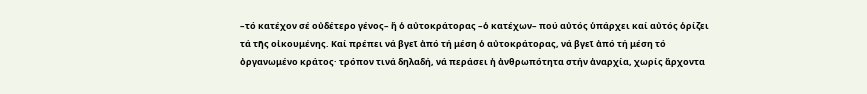–τό κατέχον σέ οὐδέτερο γένος– ἤ ὁ αὐτοκράτορας –ὁ κατέχων– πού αὐτός ὑπάρχει καί αὐτός ὁρίζει τά τῆς οἰκουμένης. Καί πρέπει νά βγεῖ ἀπό τή μέση ὁ αὐτοκράτορας, νά βγεῖ ἀπό τή μέση τό ὀργανωμένο κράτος· τρόπον τινά δηλαδή, νά περάσει ἡ ἀνθρωπότητα στήν ἀναρχία, χωρίς ἄρχοντα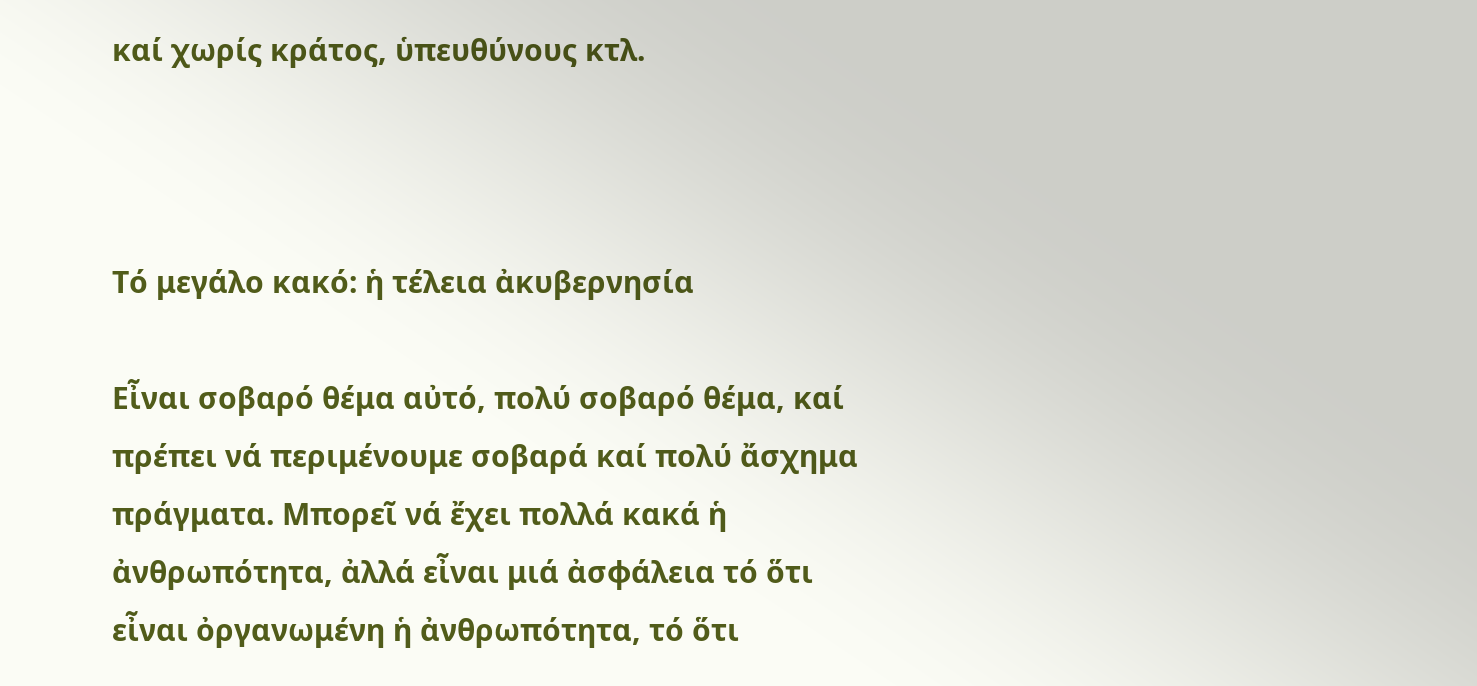καί χωρίς κράτος, ὑπευθύνους κτλ.



Τό μεγάλο κακό: ἡ τέλεια ἀκυβερνησία

Εἶναι σοβαρό θέμα αὐτό, πολύ σοβαρό θέμα, καί πρέπει νά περιμένουμε σοβαρά καί πολύ ἄσχημα πράγματα. Μπορεῖ νά ἔχει πολλά κακά ἡ ἀνθρωπότητα, ἀλλά εἶναι μιά ἀσφάλεια τό ὅτι εἶναι ὀργανωμένη ἡ ἀνθρωπότητα, τό ὅτι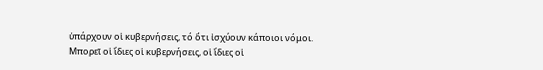ὑπάρχουν οἱ κυβερνήσεις, τό ὅτι ἰσχύουν κάποιοι νόμοι. Μπορεῖ οἱ ἴδιες οἱ κυβερνήσεις, οἱ ἴδιες οἱ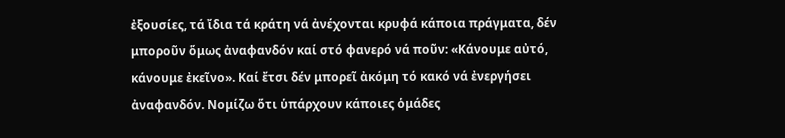ἐξουσίες, τά ἴδια τά κράτη νά ἀνέχονται κρυφά κάποια πράγματα, δέν μποροῦν ὅμως ἀναφανδόν καί στό φανερό νά ποῦν: «Κάνουμε αὐτό, κάνουμε ἐκεῖνο». Καί ἔτσι δέν μπορεῖ ἀκόμη τό κακό νά ἐνεργήσει ἀναφανδόν. Νομίζω ὅτι ὑπάρχουν κάποιες ὁμάδες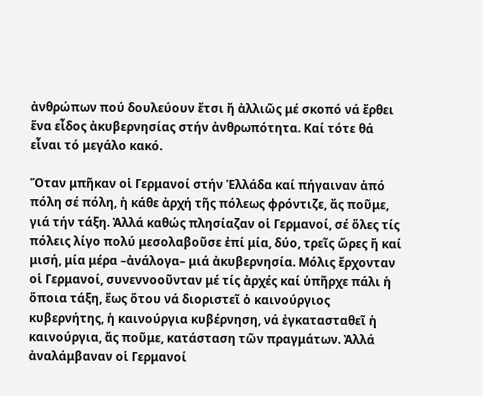ἀνθρώπων πού δουλεύουν ἔτσι ἤ ἀλλιῶς μέ σκοπό νά ἔρθει ἕνα εἶδος ἀκυβερνησίας στήν ἀνθρωπότητα. Καί τότε θά εἶναι τό μεγάλο κακό.

Ὅταν μπῆκαν οἱ Γερμανοί στήν Ἑλλάδα καί πήγαιναν ἀπό πόλη σέ πόλη, ἡ κάθε ἀρχή τῆς πόλεως φρόντιζε, ἄς ποῦμε, γιά τήν τάξη. Ἀλλά καθώς πλησίαζαν οἱ Γερμανοί, σέ ὅλες τίς πόλεις λίγο πολύ μεσολαβοῦσε ἐπί μία, δύο, τρεῖς ὥρες ἤ καί μισή, μία μέρα –ἀνάλογα– μιά ἀκυβερνησία. Μόλις ἔρχονταν οἱ Γερμανοί, συνεννοοῦνταν μέ τίς ἀρχές καί ὑπῆρχε πάλι ἡ ὅποια τάξη, ἕως ὅτου νά διοριστεῖ ὁ καινούργιος κυβερνήτης, ἡ καινούργια κυβέρνηση, νά ἐγκατασταθεῖ ἡ καινούργια, ἄς ποῦμε, κατάσταση τῶν πραγμάτων. Ἀλλά ἀναλάμβαναν οἱ Γερμανοί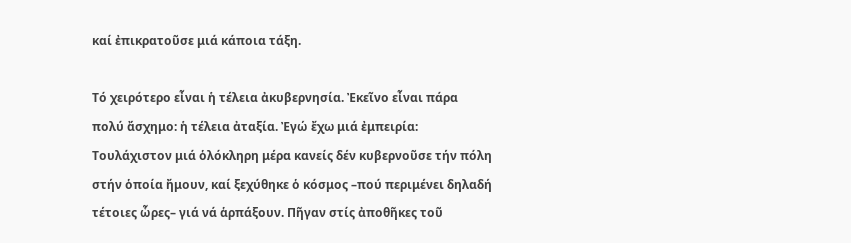καί ἐπικρατοῦσε μιά κάποια τάξη.

Τό χειρότερο εἶναι ἡ τέλεια ἀκυβερνησία. Ἐκεῖνο εἶναι πάρα πολύ ἄσχημο: ἡ τέλεια ἀταξία. Ἐγώ ἔχω μιά ἐμπειρία: Τουλάχιστον μιά ὁλόκληρη μέρα κανείς δέν κυβερνοῦσε τήν πόλη στήν ὁποία ἤμουν, καί ξεχύθηκε ὁ κόσμος –πού περιμένει δηλαδή τέτοιες ὧρες– γιά νά ἁρπάξουν. Πῆγαν στίς ἀποθῆκες τοῦ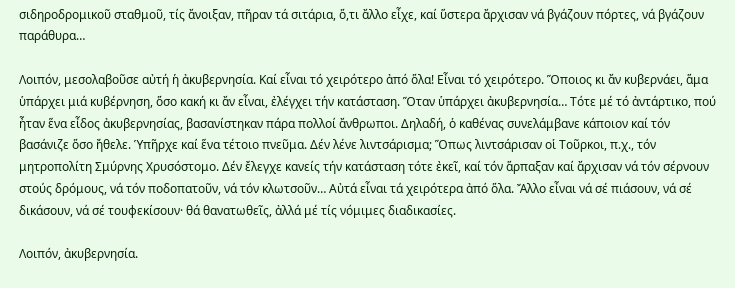σιδηροδρομικοῦ σταθμοῦ, τίς ἄνοιξαν, πῆραν τά σιτάρια, ὅ,τι ἄλλο εἶχε, καί ὕστερα ἄρχισαν νά βγάζουν πόρτες, νά βγάζουν παράθυρα…

Λοιπόν, μεσολαβοῦσε αὐτή ἡ ἀκυβερνησία. Καί εἶναι τό χειρότερο ἀπό ὅλα! Εἶναι τό χειρότερο. Ὅποιος κι ἄν κυβερνάει, ἅμα ὑπάρχει μιά κυβέρνηση, ὅσο κακή κι ἄν εἶναι, ἐλέγχει τήν κατάσταση. Ὅταν ὑπάρχει ἀκυβερνησία… Τότε μέ τό ἀντάρτικο, πού ἦταν ἕνα εἶδος ἀκυβερνησίας, βασανίστηκαν πάρα πολλοί ἄνθρωποι. Δηλαδή, ὁ καθένας συνελάμβανε κάποιον καί τόν βασάνιζε ὅσο ἤθελε. Ὑπῆρχε καί ἕνα τέτοιο πνεῦμα. Δέν λένε λιντσάρισμα; Ὅπως λιντσάρισαν οἱ Τοῦρκοι, π.χ., τόν μητροπολίτη Σμύρνης Χρυσόστομο. Δέν ἔλεγχε κανείς τήν κατάσταση τότε ἐκεῖ, καί τόν ἅρπαξαν καί ἄρχισαν νά τόν σέρνουν στούς δρόμους, νά τόν ποδοπατοῦν, νά τόν κλωτσοῦν… Αὐτά εἶναι τά χειρότερα ἀπό ὅλα. Ἄλλο εἶναι νά σέ πιάσουν, νά σέ δικάσουν, νά σέ τουφεκίσουν· θά θανατωθεῖς, ἀλλά μέ τίς νόμιμες διαδικασίες.

Λοιπόν, ἀκυβερνησία.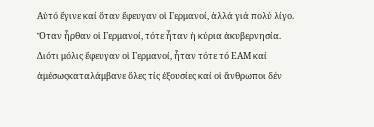Αὐτό ἔγινε καί ὅταν ἔφευγαν οἱ Γερμανοί, ἀλλά γιά πολύ λίγο. Ὅταν ἦρθαν οἱ Γερμανοί, τότε ἦταν ἡ κύρια ἀκυβερνησία. Διότι μόλις ἔφευγαν οἱ Γερμανοί, ἦταν τότε τό ΕΑΜ καί ἀμέσωςκαταλάμβανε ὅλες τίς ἐξουσίες καί οἱ ἄνθρωποι δέν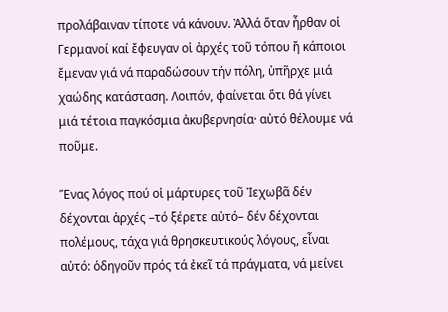προλάβαιναν τίποτε νά κάνουν. Ἀλλά ὅταν ἦρθαν οἱ Γερμανοί καί ἔφευγαν οἱ ἀρχές τοῦ τόπου ἤ κάποιοι ἔμεναν γιά νά παραδώσουν τήν πόλη, ὑπῆρχε μιά χαώδης κατάσταση. Λοιπόν, φαίνεται ὅτι θά γίνει μιά τέτοια παγκόσμια ἀκυβερνησία· αὐτό θέλουμε νά ποῦμε.

Ἕνας λόγος πού οἱ μάρτυρες τοῦ Ἰεχωβᾶ δέν δέχονται ἀρχές –τό ξέρετε αὐτό– δέν δέχονται πολέμους, τάχα γιά θρησκευτικούς λόγους, εἶναι αὐτό: ὁδηγοῦν πρός τά ἐκεῖ τά πράγματα, νά μείνει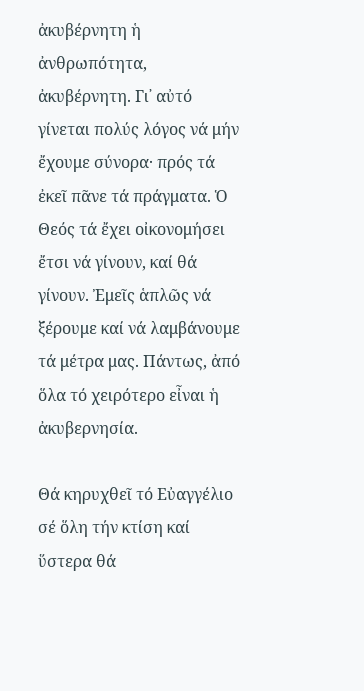ἀκυβέρνητη ἡ ἀνθρωπότητα, ἀκυβέρνητη. Γι᾿ αὐτό γίνεται πολύς λόγος νά μήν ἔχουμε σύνορα· πρός τά ἐκεῖ πᾶνε τά πράγματα. Ὁ Θεός τά ἔχει οἰκονομήσει ἔτσι νά γίνουν, καί θά γίνουν. Ἐμεῖς ἁπλῶς νά ξέρουμε καί νά λαμβάνουμε τά μέτρα μας. Πάντως, ἀπό ὅλα τό χειρότερο εἶναι ἡ ἀκυβερνησία.

Θά κηρυχθεῖ τό Εὐαγγέλιο σέ ὅλη τήν κτίση καί ὕστερα θά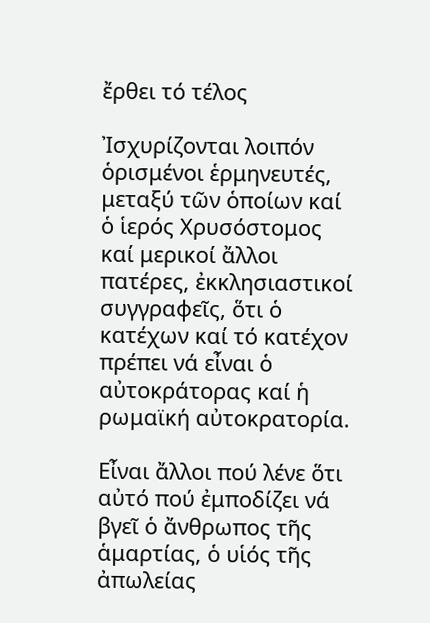ἔρθει τό τέλος

Ἰσχυρίζονται λοιπόν ὁρισμένοι ἑρμηνευτές, μεταξύ τῶν ὁποίων καί ὁ ἱερός Χρυσόστομος καί μερικοί ἄλλοι πατέρες, ἐκκλησιαστικοί συγγραφεῖς, ὅτι ὁ κατέχων καί τό κατέχον πρέπει νά εἶναι ὁ αὐτοκράτορας καί ἡ ρωμαϊκή αὐτοκρατορία.

Εἶναι ἄλλοι πού λένε ὅτι αὐτό πού ἐμποδίζει νά βγεῖ ὁ ἄνθρωπος τῆς ἁμαρτίας, ὁ υἱός τῆς ἀπωλείας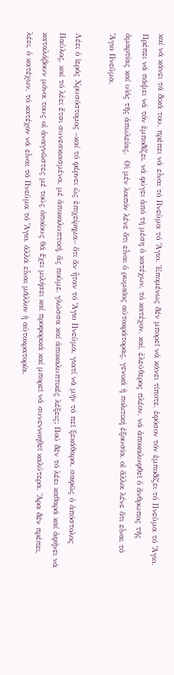καί νά κάνει τά δικά του, πρέπει νά εἶναι τό Πνεῦμα τό Ἅγιο. Ἑπομένως δέν μπορεῖ νά κάνει τίποτε, ἐφόσον τόν ἐμποδίζει τό Πνεῦμα τό Ἅγιο. Πρέπει νά πάψει νά τόν ἐμποδίζει, νά φύγει ἀπό τή μέση ὁ κατέχων, τό κατέχον, καί, ἐλεύθερος πλέον, νά ἀποκαλυφθεῖ ὁ ἄνθρωπος τῆς ἁμαρτίας καί υἱός τῆς ἀπωλείας.  Οἱ μέν λοιπόν λένε ὅτι εἶναι ὁ ρωμαῖος αὐτοκράτορας, γενικά ἡ πολιτική ἐξουσία, οἱ ἄλλοι λένε ὅτι εἶναι τό Ἅγιο Πνεῦμα.

Λέει ὁ ἱερός Χρυσόστομος –καί τό φέρνει ὡς ἐπιχείρημα– ὅτι ἄν ἦταν τό Ἅγιο Πνεῦμα, γιατί νά μήν τό πεῖ ξεκάθαρα, σαφῶς ὁ ἀπόστολος Παῦλος, καί τό λέει ἔτσι συνεσκιασμένα, μέ ἀποκαλυπτική, ἄς ποῦμε, γλώσσα καί ἀποκαλυπτικές λέξεις; Πού δέν τό λέει καθαρά καί ἀφήνει νά καταλάβουν μόνοι τους οἱ ἀναγνῶστες μέ τούς ὁποίους θά ἔχει μιλήσει καί προφορικά καί μπορεῖ νά συνεννοηθεῖ καλύτερα. Ἄρα δέν πρέπει, λέει, ὁ κατέχων, τό κατέχον νά εἶναι τό Πνεῦμα τό Ἅγιο, ἀλλά εἶναι μᾶλλον ἡ αὐτοκρατορία.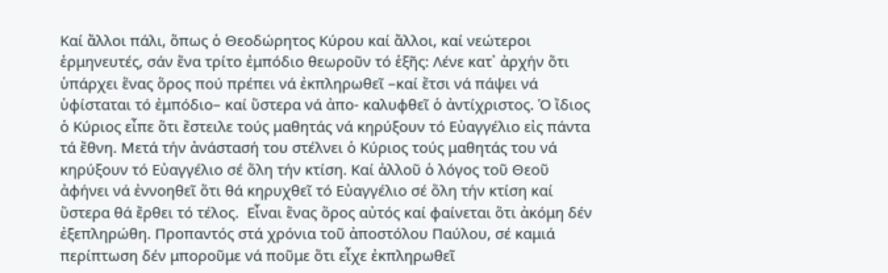Καί ἄλλοι πάλι, ὅπως ὁ Θεοδώρητος Κύρου καί ἄλλοι, καί νεώτεροι ἑρμηνευτές, σάν ἕνα τρίτο ἐμπόδιο θεωροῦν τό ἑξῆς: Λένε κατ᾿ ἀρχήν ὅτι ὑπάρχει ἕνας ὅρος πού πρέπει νά ἐκπληρωθεῖ –καί ἔτσι νά πάψει νά ὑφίσταται τό ἐμπόδιο– καί ὕστερα νά ἀπο- καλυφθεῖ ὁ ἀντίχριστος. Ὁ ἴδιος ὁ Κύριος εἶπε ὅτι ἔστειλε τούς μαθητάς νά κηρύξουν τό Εὐαγγέλιο εἰς πάντα  τά ἔθνη. Μετά τήν ἀνάστασή του στέλνει ὁ Κύριος τούς μαθητάς του νά κηρύξουν τό Εὐαγγέλιο σέ ὅλη τήν κτίση. Καί ἀλλοῦ ὁ λόγος τοῦ Θεοῦ ἀφήνει νά ἐννοηθεῖ ὅτι θά κηρυχθεῖ τό Εὐαγγέλιο σέ ὅλη τήν κτίση καί ὕστερα θά ἔρθει τό τέλος.  Εἶναι ἕνας ὅρος αὐτός καί φαίνεται ὅτι ἀκόμη δέν ἐξεπληρώθη. Προπαντός στά χρόνια τοῦ ἀποστόλου Παύλου, σέ καμιά περίπτωση δέν μποροῦμε νά ποῦμε ὅτι εἶχε ἐκπληρωθεῖ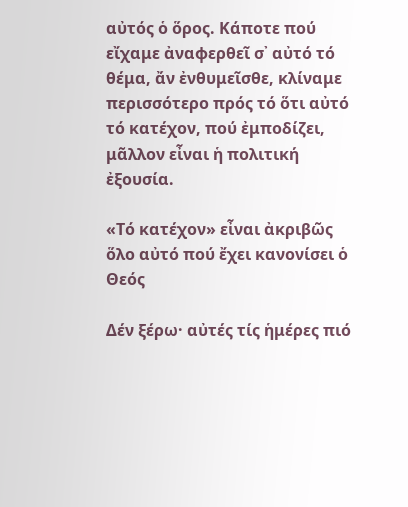αὐτός ὁ ὅρος. Κάποτε πού εἴχαμε ἀναφερθεῖ σ᾿ αὐτό τό θέμα, ἄν ἐνθυμεῖσθε, κλίναμε περισσότερο πρός τό ὅτι αὐτό τό κατέχον, πού ἐμποδίζει, μᾶλλον εἶναι ἡ πολιτική ἐξουσία.

«Τό κατέχον» εἶναι ἀκριβῶς ὅλο αὐτό πού ἔχει κανονίσει ὁ Θεός

Δέν ξέρω· αὐτές τίς ἡμέρες πιό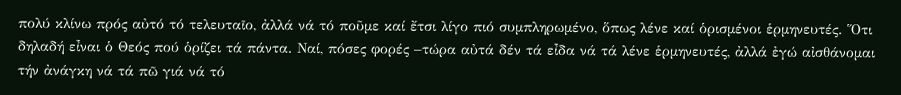πολύ κλίνω πρός αὐτό τό τελευταῖο, ἀλλά νά τό ποῦμε καί ἔτσι λίγο πιό συμπληρωμένο, ὅπως λένε καί ὁρισμένοι ἑρμηνευτές. Ὅτι δηλαδή εἶναι ὁ Θεός πού ὁρίζει τά πάντα. Ναί, πόσες φορές –τώρα αὐτά δέν τά εἶδα νά τά λένε ἑρμηνευτές, ἀλλά ἐγώ αἰσθάνομαι τήν ἀνάγκη νά τά πῶ γιά νά τό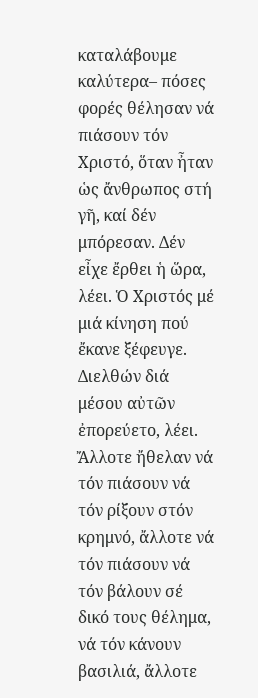καταλάβουμε καλύτερα– πόσες φορές θέλησαν νά πιάσουν τόν Χριστό, ὅταν ἦταν ὡς ἄνθρωπος στή γῆ, καί δέν μπόρεσαν. Δέν εἶχε ἔρθει ἡ ὥρα, λέει. Ὁ Χριστός μέ μιά κίνηση πού ἔκανε ξέφευγε. Διελθών διά μέσου αὐτῶν ἐπορεύετο, λέει. Ἄλλοτε ἤθελαν νά τόν πιάσουν νά τόν ρίξουν στόν κρημνό, ἄλλοτε νά τόν πιάσουν νά τόν βάλουν σέ δικό τους θέλημα, νά τόν κάνουν βασιλιά, ἄλλοτε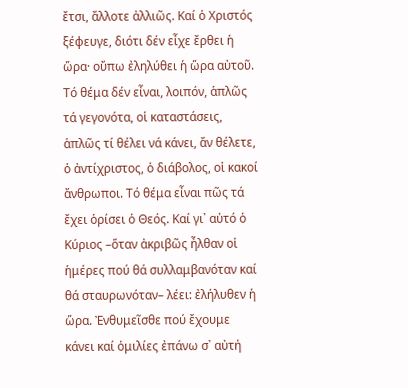ἔτσι, ἄλλοτε ἀλλιῶς. Καί ὁ Χριστός ξέφευγε, διότι δέν εἶχε ἔρθει ἡ ὥρα· οὔπω ἐληλύθει ἡ ὥρα αὐτοῦ. Τό θέμα δέν εἶναι, λοιπόν, ἁπλῶς τά γεγονότα, οἱ καταστάσεις, ἁπλῶς τί θέλει νά κάνει, ἄν θέλετε, ὁ ἀντίχριστος, ὁ διάβολος, οἱ κακοί ἄνθρωποι. Τό θέμα εἶναι πῶς τά ἔχει ὁρίσει ὁ Θεός. Καί γι᾿ αὐτό ὁ Κύριος –ὅταν ἀκριβῶς ἦλθαν οἱ ἡμέρες πού θά συλλαμβανόταν καί θά σταυρωνόταν– λέει: ἐλήλυθεν ἡ ὥρα. Ἐνθυμεῖσθε πού ἔχουμε κάνει καί ὁμιλίες ἐπάνω σ᾿ αὐτή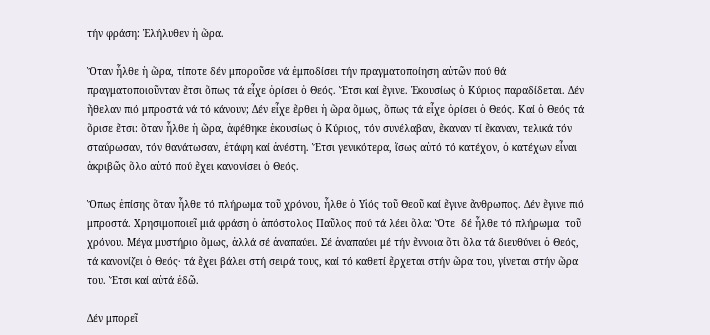τήν φράση: Ἐλήλυθεν ἡ ὥρα.

Ὅταν ἦλθε ἡ ὥρα, τίποτε δέν μποροῦσε νά ἐμποδίσει τήν πραγματοποίηση αὐτῶν πού θά πραγματοποιοῦνταν ἔτσι ὅπως τά εἶχε ὁρίσει ὁ Θεός. Ἔτσι καί ἔγινε. Ἑκουσίως ὁ Κύριος παραδίδεται. Δέν ἤθελαν πιό μπροστά νά τό κάνουν; Δέν εἶχε ἔρθει ἡ ὥρα ὅμως, ὅπως τά εἶχε ὁρίσει ὁ Θεός. Καί ὁ Θεός τά ὅρισε ἔτσι: ὅταν ἦλθε ἡ ὥρα, ἀφέθηκε ἑκουσίως ὁ Κύριος, τόν συνέλαβαν, ἔκαναν τί ἔκαναν, τελικά τόν σταύρωσαν, τόν θανάτωσαν, ἐτάφη καί ἀνέστη. Ἔτσι γενικότερα, ἴσως αὐτό τό κατέχον, ὁ κατέχων εἶναι ἀκριβῶς ὅλο αὐτό πού ἔχει κανονίσει ὁ Θεός.

Ὅπως ἐπίσης ὅταν ἦλθε τό πλήρωμα τοῦ χρόνου, ἦλθε ὁ Υἱός τοῦ Θεοῦ καί ἔγινε ἄνθρωπος. Δέν ἔγινε πιό μπροστά. Χρησιμοποιεῖ μιά φράση ὁ ἀπόστολος Παῦλος πού τά λέει ὅλα: Ὅτε  δέ ἦλθε τό πλήρωμα  τοῦ χρόνου. Μέγα μυστήριο ὅμως, ἀλλά σέ ἀναπαύει. Σέ ἀναπαύει μέ τήν ἔννοια ὅτι ὅλα τά διευθύνει ὁ Θεός, τά κανονίζει ὁ Θεός· τά ἔχει βάλει στή σειρά τους, καί τό καθετί ἔρχεται στήν ὥρα του, γίνεται στήν ὥρα του. Ἔτσι καί αὐτά ἐδῶ.

Δέν μπορεῖ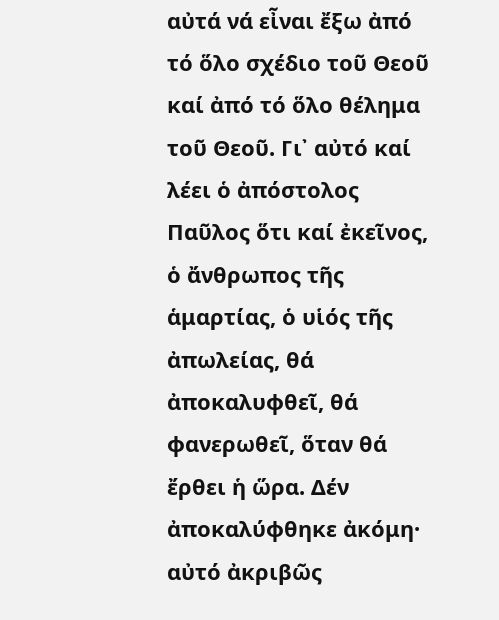αὐτά νά εἶναι ἔξω ἀπό τό ὅλο σχέδιο τοῦ Θεοῦ καί ἀπό τό ὅλο θέλημα τοῦ Θεοῦ. Γι᾿ αὐτό καί λέει ὁ ἀπόστολος Παῦλος ὅτι καί ἐκεῖνος, ὁ ἄνθρωπος τῆς ἁμαρτίας, ὁ υἱός τῆς ἀπωλείας, θά ἀποκαλυφθεῖ, θά φανερωθεῖ, ὅταν θά ἔρθει ἡ ὥρα. Δέν ἀποκαλύφθηκε ἀκόμη· αὐτό ἀκριβῶς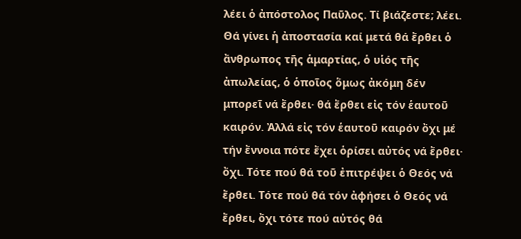λέει ὁ ἀπόστολος Παῦλος. Τί βιάζεστε; λέει. Θά γίνει ἡ ἀποστασία καί μετά θά ἔρθει ὁ ἄνθρωπος τῆς ἁμαρτίας, ὁ υἱός τῆς ἀπωλείας, ὁ ὁποῖος ὅμως ἀκόμη δέν μπορεῖ νά ἔρθει· θά ἔρθει εἰς τόν ἑαυτοῦ καιρόν. Ἀλλά εἰς τόν ἑαυτοῦ καιρόν ὄχι μέ τήν ἔννοια πότε ἔχει ὁρίσει αὐτός νά ἔρθει· ὄχι. Τότε πού θά τοῦ ἐπιτρέψει ὁ Θεός νά ἔρθει. Τότε πού θά τόν ἀφήσει ὁ Θεός νά ἔρθει, ὄχι τότε πού αὐτός θά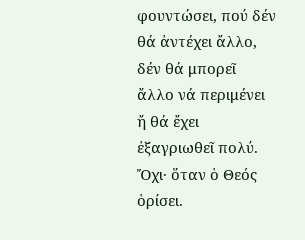φουντώσει, πού δέν θά ἀντέχει ἄλλο, δέν θά μπορεῖ ἄλλο νά περιμένει ἤ θά ἔχει ἐξαγριωθεῖ πολύ. Ὄχι· ὅταν ὁ Θεός ὁρίσει.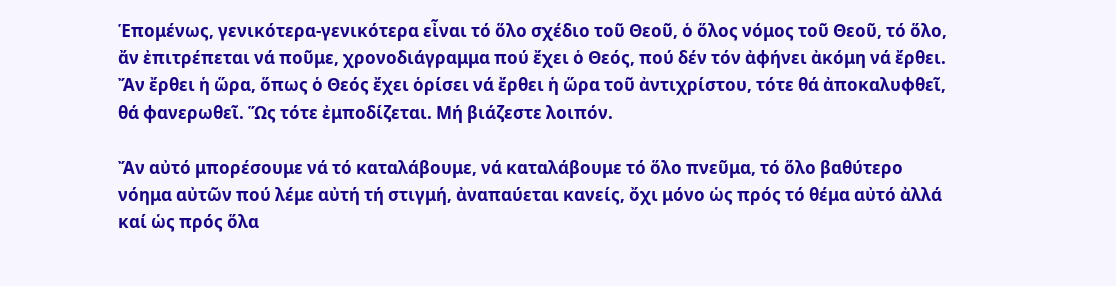Ἑπομένως, γενικότερα-γενικότερα εἶναι τό ὅλο σχέδιο τοῦ Θεοῦ, ὁ ὅλος νόμος τοῦ Θεοῦ, τό ὅλο, ἄν ἐπιτρέπεται νά ποῦμε, χρονοδιάγραμμα πού ἔχει ὁ Θεός, πού δέν τόν ἀφήνει ἀκόμη νά ἔρθει. Ἄν ἔρθει ἡ ὥρα, ὅπως ὁ Θεός ἔχει ὁρίσει νά ἔρθει ἡ ὥρα τοῦ ἀντιχρίστου, τότε θά ἀποκαλυφθεῖ, θά φανερωθεῖ. Ὥς τότε ἐμποδίζεται. Μή βιάζεστε λοιπόν.

Ἄν αὐτό μπορέσουμε νά τό καταλάβουμε, νά καταλάβουμε τό ὅλο πνεῦμα, τό ὅλο βαθύτερο νόημα αὐτῶν πού λέμε αὐτή τή στιγμή, ἀναπαύεται κανείς, ὄχι μόνο ὡς πρός τό θέμα αὐτό ἀλλά καί ὡς πρός ὅλα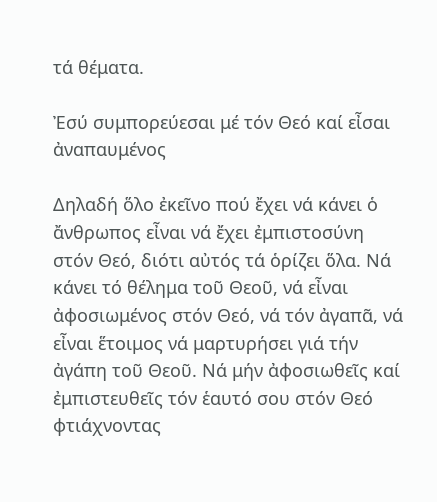τά θέματα.

Ἐσύ συμπορεύεσαι μέ τόν Θεό καί εἶσαι ἀναπαυμένος

Δηλαδή ὅλο ἐκεῖνο πού ἔχει νά κάνει ὁ ἄνθρωπος εἶναι νά ἔχει ἐμπιστοσύνη στόν Θεό, διότι αὐτός τά ὁρίζει ὅλα. Νά κάνει τό θέλημα τοῦ Θεοῦ, νά εἶναι ἀφοσιωμένος στόν Θεό, νά τόν ἀγαπᾶ, νά εἶναι ἕτοιμος νά μαρτυρήσει γιά τήν ἀγάπη τοῦ Θεοῦ. Νά μήν ἀφοσιωθεῖς καί ἐμπιστευθεῖς τόν ἑαυτό σου στόν Θεό φτιάχνοντας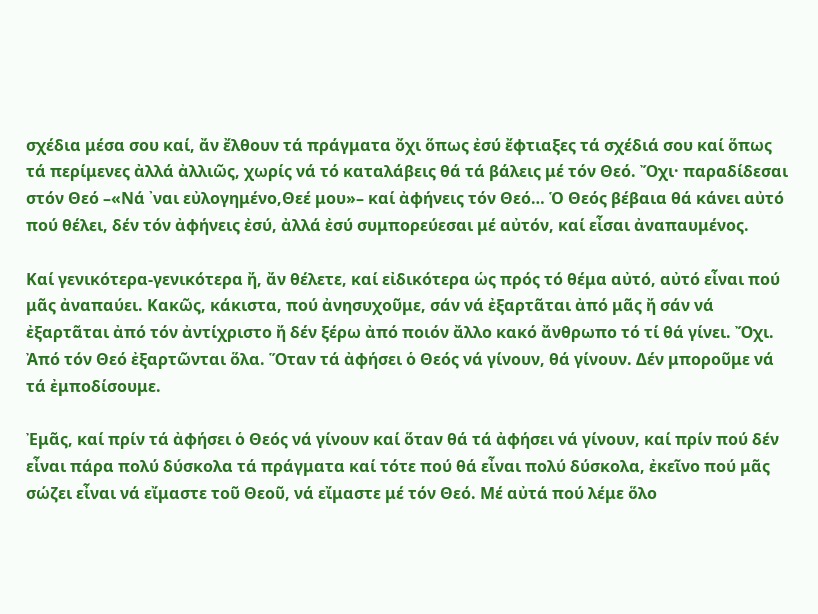σχέδια μέσα σου καί, ἄν ἔλθουν τά πράγματα ὄχι ὅπως ἐσύ ἔφτιαξες τά σχέδιά σου καί ὅπως τά περίμενες ἀλλά ἀλλιῶς, χωρίς νά τό καταλάβεις θά τά βάλεις μέ τόν Θεό. Ὄχι· παραδίδεσαι στόν Θεό –«Νά ᾿ναι εὐλογημένο,Θεέ μου»– καί ἀφήνεις τόν Θεό… Ὁ Θεός βέβαια θά κάνει αὐτό πού θέλει, δέν τόν ἀφήνεις ἐσύ, ἀλλά ἐσύ συμπορεύεσαι μέ αὐτόν, καί εἶσαι ἀναπαυμένος.

Καί γενικότερα-γενικότερα ἤ, ἄν θέλετε, καί εἰδικότερα ὡς πρός τό θέμα αὐτό, αὐτό εἶναι πού μᾶς ἀναπαύει. Κακῶς, κάκιστα, πού ἀνησυχοῦμε, σάν νά ἐξαρτᾶται ἀπό μᾶς ἤ σάν νά ἐξαρτᾶται ἀπό τόν ἀντίχριστο ἤ δέν ξέρω ἀπό ποιόν ἄλλο κακό ἄνθρωπο τό τί θά γίνει. Ὄχι. Ἀπό τόν Θεό ἐξαρτῶνται ὅλα. Ὅταν τά ἀφήσει ὁ Θεός νά γίνουν, θά γίνουν. Δέν μποροῦμε νά τά ἐμποδίσουμε.

Ἐμᾶς, καί πρίν τά ἀφήσει ὁ Θεός νά γίνουν καί ὅταν θά τά ἀφήσει νά γίνουν, καί πρίν πού δέν εἶναι πάρα πολύ δύσκολα τά πράγματα καί τότε πού θά εἶναι πολύ δύσκολα, ἐκεῖνο πού μᾶς σώζει εἶναι νά εἴμαστε τοῦ Θεοῦ, νά εἴμαστε μέ τόν Θεό. Μέ αὐτά πού λέμε ὅλο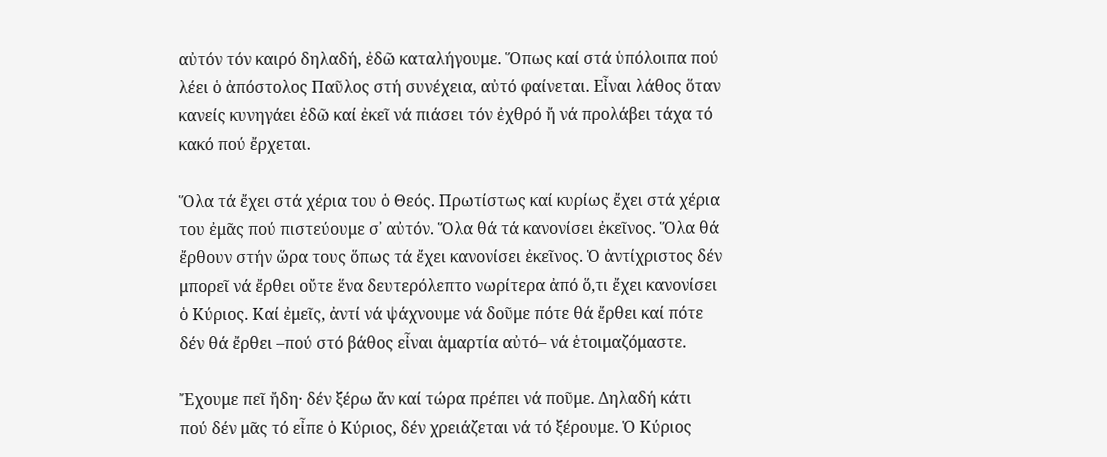αὐτόν τόν καιρό δηλαδή, ἐδῶ καταλήγουμε. Ὅπως καί στά ὑπόλοιπα πού λέει ὁ ἀπόστολος Παῦλος στή συνέχεια, αὐτό φαίνεται. Εἶναι λάθος ὅταν κανείς κυνηγάει ἐδῶ καί ἐκεῖ νά πιάσει τόν ἐχθρό ἤ νά προλάβει τάχα τό κακό πού ἔρχεται.

Ὅλα τά ἔχει στά χέρια του ὁ Θεός. Πρωτίστως καί κυρίως ἔχει στά χέρια του ἐμᾶς πού πιστεύουμε σ᾿ αὐτόν. Ὅλα θά τά κανονίσει ἐκεῖνος. Ὅλα θά ἔρθουν στήν ὥρα τους ὅπως τά ἔχει κανονίσει ἐκεῖνος. Ὁ ἀντίχριστος δέν μπορεῖ νά ἔρθει οὔτε ἕνα δευτερόλεπτο νωρίτερα ἀπό ὅ,τι ἔχει κανονίσει ὁ Κύριος. Καί ἐμεῖς, ἀντί νά ψάχνουμε νά δοῦμε πότε θά ἔρθει καί πότε δέν θά ἔρθει –πού στό βάθος εἶναι ἁμαρτία αὐτό– νά ἑτοιμαζόμαστε.

Ἔχουμε πεῖ ἤδη· δέν ξέρω ἄν καί τώρα πρέπει νά ποῦμε. Δηλαδή κάτι πού δέν μᾶς τό εἶπε ὁ Κύριος, δέν χρειάζεται νά τό ξέρουμε. Ὁ Κύριος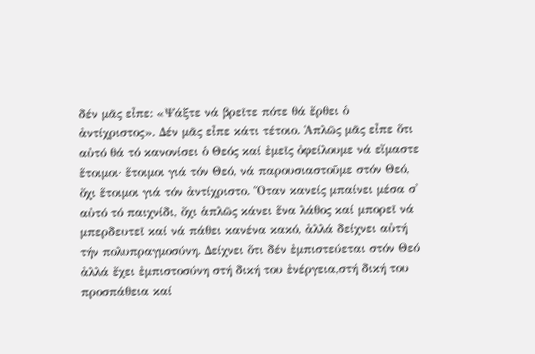δέν μᾶς εἶπε: «Ψάξτε νά βρεῖτε πότε θά ἔρθει ὁ ἀντίχριστος». Δέν μᾶς εἶπε κάτι τέτοιο. Ἁπλῶς μᾶς εἶπε ὅτι αὐτό θά τό κανονίσει ὁ Θεός καί ἐμεῖς ὀφείλουμε νά εἴμαστε ἕτοιμοι· ἕτοιμοι γιά τόν Θεό, νά παρουσιαστοῦμε στόν Θεό, ὄχι ἕτοιμοι γιά τόν ἀντίχριστο. Ὅταν κανείς μπαίνει μέσα σ᾿ αὐτό τό παιχνίδι, ὄχι ἁπλῶς κάνει ἕνα λάθος καί μπορεῖ νά μπερδευτεῖ καί νά πάθει κανένα κακό, ἀλλά δείχνει αὐτή τήν πολυπραγμοσύνη. Δείχνει ὅτι δέν ἐμπιστεύεται στόν Θεό ἀλλά ἔχει ἐμπιστοσύνη στή δική του ἐνέργεια,στή δική του προσπάθεια καί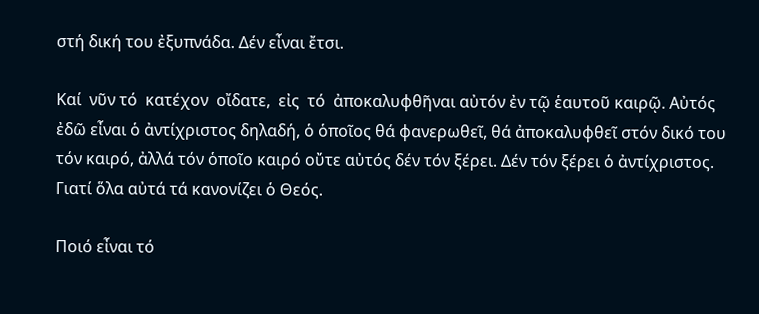στή δική του ἐξυπνάδα. Δέν εἶναι ἔτσι.

Καί  νῦν τό  κατέχον  οἴδατε,  εἰς  τό  ἀποκαλυφθῆναι αὐτόν ἐν τῷ ἑαυτοῦ καιρῷ. Αὐτός ἐδῶ εἶναι ὁ ἀντίχριστος δηλαδή, ὁ ὁποῖος θά φανερωθεῖ, θά ἀποκαλυφθεῖ στόν δικό του τόν καιρό, ἀλλά τόν ὁποῖο καιρό οὔτε αὐτός δέν τόν ξέρει. Δέν τόν ξέρει ὁ ἀντίχριστος. Γιατί ὅλα αὐτά τά κανονίζει ὁ Θεός.

Ποιό εἶναι τό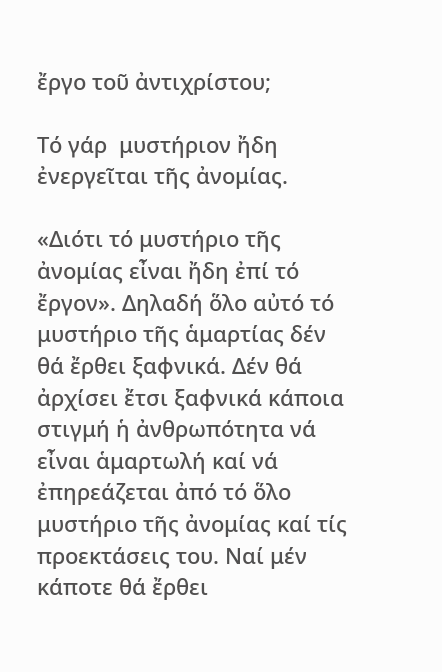ἔργο τοῦ ἀντιχρίστου;

Τό γάρ  μυστήριον ἤδη ἐνεργεῖται τῆς ἀνομίας.

«Διότι τό μυστήριο τῆς ἀνομίας εἶναι ἤδη ἐπί τό ἔργον». Δηλαδή ὅλο αὐτό τό μυστήριο τῆς ἁμαρτίας δέν θά ἔρθει ξαφνικά. Δέν θά ἀρχίσει ἔτσι ξαφνικά κάποια στιγμή ἡ ἀνθρωπότητα νά εἶναι ἁμαρτωλή καί νά ἐπηρεάζεται ἀπό τό ὅλο μυστήριο τῆς ἀνομίας καί τίς προεκτάσεις του. Ναί μέν κάποτε θά ἔρθει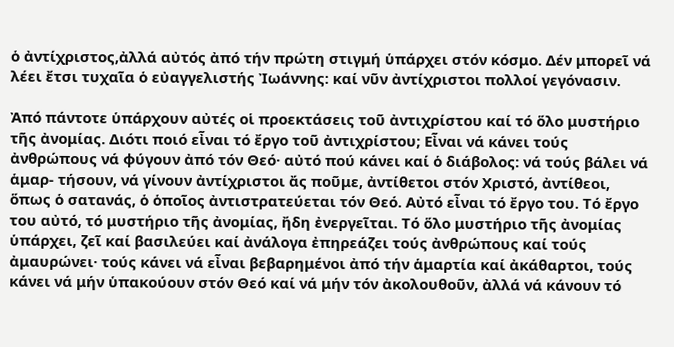ὁ ἀντίχριστος,ἀλλά αὐτός ἀπό τήν πρώτη στιγμή ὑπάρχει στόν κόσμο. Δέν μπορεῖ νά λέει ἔτσι τυχαῖα ὁ εὐαγγελιστής Ἰωάννης: καί νῦν ἀντίχριστοι πολλοί γεγόνασιν.

Ἀπό πάντοτε ὑπάρχουν αὐτές οἱ προεκτάσεις τοῦ ἀντιχρίστου καί τό ὅλο μυστήριο τῆς ἀνομίας. Διότι ποιό εἶναι τό ἔργο τοῦ ἀντιχρίστου; Εἶναι νά κάνει τούς ἀνθρώπους νά φύγουν ἀπό τόν Θεό· αὐτό πού κάνει καί ὁ διάβολος: νά τούς βάλει νά ἁμαρ- τήσουν, νά γίνουν ἀντίχριστοι ἄς ποῦμε, ἀντίθετοι στόν Χριστό, ἀντίθεοι, ὅπως ὁ σατανάς, ὁ ὁποῖος ἀντιστρατεύεται τόν Θεό. Αὐτό εἶναι τό ἔργο του. Τό ἔργο του αὐτό, τό μυστήριο τῆς ἀνομίας, ἤδη ἐνεργεῖται. Τό ὅλο μυστήριο τῆς ἀνομίας ὑπάρχει, ζεῖ καί βασιλεύει καί ἀνάλογα ἐπηρεάζει τούς ἀνθρώπους καί τούς ἀμαυρώνει· τούς κάνει νά εἶναι βεβαρημένοι ἀπό τήν ἁμαρτία καί ἀκάθαρτοι, τούς κάνει νά μήν ὑπακούουν στόν Θεό καί νά μήν τόν ἀκολουθοῦν, ἀλλά νά κάνουν τό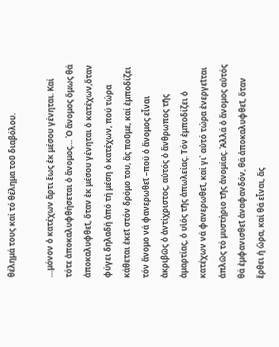θέλημά τους καί τό θέλημα τοῦ διαβόλου.

…μόνον ὁ κατέχων ἄρτι ἕως ἐκ μέσου γένηται. Καί τότε ἀποκαλυφθήσεται ὁ ἄνομος… Ὁ ἄνομος ὅμως θά ἀποκαλυφθεῖ, ὅταν ἐκ μέσου γένηται ὁ κατέχων,ὅταν φύγει δηλαδή ἀπό τή μέση ὁ κατέχων, πού τώρα κάθεται ἐκεῖ στόν δρόμο του, ἄς ποῦμε, καί ἐμποδίζει τόν ἄνομο νά φανερωθεῖ –πού ὁ ἄνομος εἶναι ἀκριβῶς ὁ ἀντίχριστος, αὐτός ὁ ἄνθρωπος τῆς ἁμαρτίας, ὁ υἱός τῆς ἀπωλείας. Τόν ἐμποδίζει ὁ κατέχων νά φανερωθεῖ, καί γι᾿ αὐτό τώρα ἐνεργεῖται ἁπλῶς τό μυστήριο τῆς ἀνομίας. Ἀλλά ὁ ἄνομος αὐτός θά ἐμφανισθεῖ ἀναφανδόν, θά ἀποκαλυφθεῖ, ὅταν ἔρθει ἡ ὥρα, καί θά εἶναι, ἄς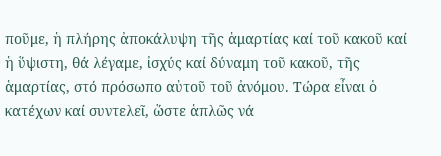ποῦμε, ἡ πλήρης ἀποκάλυψη τῆς ἁμαρτίας καί τοῦ κακοῦ καί ἡ ὕψιστη, θά λέγαμε, ἰσχύς καί δύναμη τοῦ κακοῦ, τῆς ἁμαρτίας, στό πρόσωπο αὐτοῦ τοῦ ἀνόμου. Τώρα εἶναι ὁ κατέχων καί συντελεῖ, ὥστε ἁπλῶς νά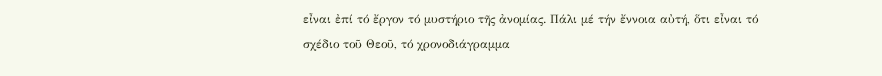εἶναι ἐπί τό ἔργον τό μυστήριο τῆς ἀνομίας. Πάλι μέ τήν ἔννοια αὐτή, ὅτι εἶναι τό σχέδιο τοῦ Θεοῦ, τό χρονοδιάγραμμα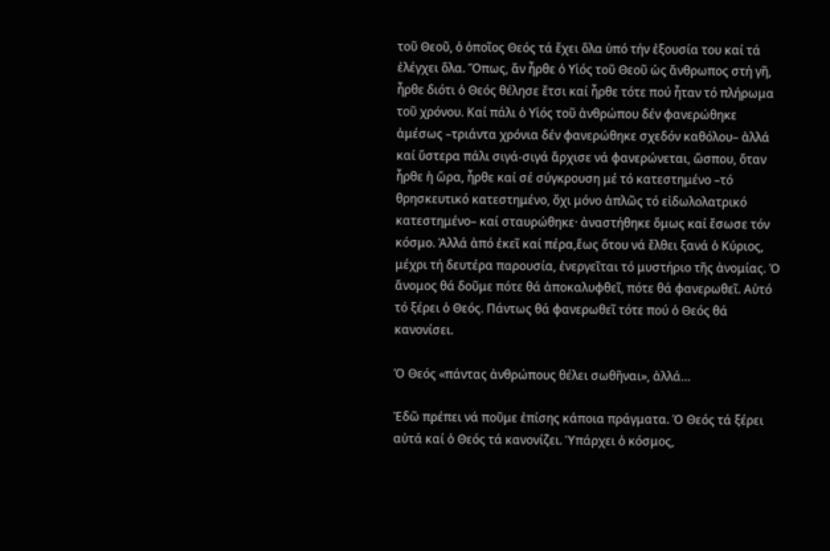τοῦ Θεοῦ, ὁ ὁποῖος Θεός τά ἔχει ὅλα ὑπό τήν ἐξουσία του καί τά ἐλέγχει ὅλα. Ὅπως, ἄν ἦρθε ὁ Υἱός τοῦ Θεοῦ ὡς ἄνθρωπος στή γῆ, ἦρθε διότι ὁ Θεός θέλησε ἔτσι καί ἦρθε τότε πού ἦταν τό πλήρωμα τοῦ χρόνου. Καί πάλι ὁ Υἱός τοῦ ἀνθρώπου δέν φανερώθηκε ἀμέσως –τριάντα χρόνια δέν φανερώθηκε σχεδόν καθόλου– ἀλλά καί ὕστερα πάλι σιγά-σιγά ἄρχισε νά φανερώνεται, ὥσπου, ὅταν ἦρθε ἡ ὥρα, ἦρθε καί σέ σύγκρουση μέ τό κατεστημένο –τό θρησκευτικό κατεστημένο, ὄχι μόνο ἁπλῶς τό εἰδωλολατρικό κατεστημένο– καί σταυρώθηκε· ἀναστήθηκε ὅμως καί ἔσωσε τόν κόσμο. Ἀλλά ἀπό ἐκεῖ καί πέρα,ἕως ὅτου νά ἔλθει ξανά ὁ Κύριος, μέχρι τή δευτέρα παρουσία, ἐνεργεῖται τό μυστήριο τῆς ἀνομίας. Ὁ ἄνομος θά δοῦμε πότε θά ἀποκαλυφθεῖ, πότε θά φανερωθεῖ. Αὐτό τό ξέρει ὁ Θεός. Πάντως θά φανερωθεῖ τότε πού ὁ Θεός θά κανονίσει.

Ὁ Θεός «πάντας ἀνθρώπους θέλει σωθῆναι», ἀλλά…

Ἐδῶ πρέπει νά ποῦμε ἐπίσης κάποια πράγματα. Ὁ Θεός τά ξέρει αὐτά καί ὁ Θεός τά κανονίζει. Ὑπάρχει ὁ κόσμος,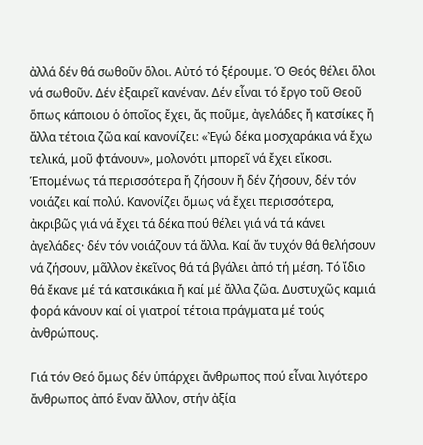ἀλλά δέν θά σωθοῦν ὅλοι. Αὐτό τό ξέρουμε. Ὁ Θεός θέλει ὅλοι νά σωθοῦν. Δέν ἐξαιρεῖ κανέναν. Δέν εἶναι τό ἔργο τοῦ Θεοῦ ὅπως κάποιου ὁ ὁποῖος ἔχει, ἄς ποῦμε, ἀγελάδες ἤ κατσίκες ἤ ἄλλα τέτοια ζῶα καί κανονίζει: «Ἐγώ δέκα μοσχαράκια νά ἔχω τελικά, μοῦ φτάνουν», μολονότι μπορεῖ νά ἔχει εἴκοσι. Ἑπομένως τά περισσότερα ἤ ζήσουν ἤ δέν ζήσουν, δέν τόν νοιάζει καί πολύ. Κανονίζει ὅμως νά ἔχει περισσότερα, ἀκριβῶς γιά νά ἔχει τά δέκα πού θέλει γιά νά τά κάνει ἀγελάδες· δέν τόν νοιάζουν τά ἄλλα. Καί ἄν τυχόν θά θελήσουν νά ζήσουν, μᾶλλον ἐκεῖνος θά τά βγάλει ἀπό τή μέση. Τό ἴδιο θά ἔκανε μέ τά κατσικάκια ἤ καί μέ ἄλλα ζῶα. Δυστυχῶς καμιά φορά κάνουν καί οἱ γιατροί τέτοια πράγματα μέ τούς ἀνθρώπους.

Γιά τόν Θεό ὅμως δέν ὑπάρχει ἄνθρωπος πού εἶναι λιγότερο ἄνθρωπος ἀπό ἕναν ἄλλον, στήν ἀξία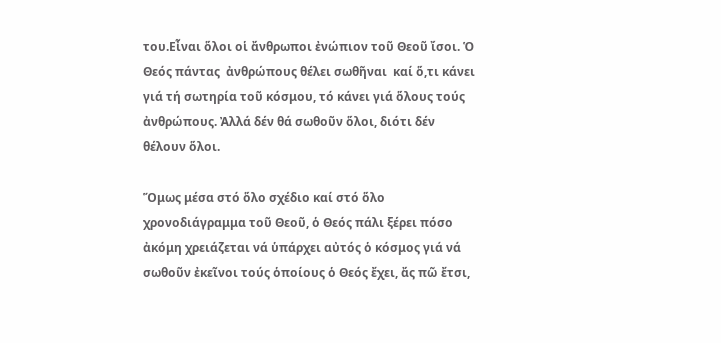του.Εἶναι ὅλοι οἱ ἄνθρωποι ἐνώπιον τοῦ Θεοῦ ἴσοι. Ὁ Θεός πάντας  ἀνθρώπους θέλει σωθῆναι  καί ὅ,τι κάνει γιά τή σωτηρία τοῦ κόσμου, τό κάνει γιά ὅλους τούς ἀνθρώπους. Ἀλλά δέν θά σωθοῦν ὅλοι, διότι δέν θέλουν ὅλοι.

Ὅμως μέσα στό ὅλο σχέδιο καί στό ὅλο χρονοδιάγραμμα τοῦ Θεοῦ, ὁ Θεός πάλι ξέρει πόσο ἀκόμη χρειάζεται νά ὑπάρχει αὐτός ὁ κόσμος γιά νά σωθοῦν ἐκεῖνοι τούς ὁποίους ὁ Θεός ἔχει, ἄς πῶ ἔτσι,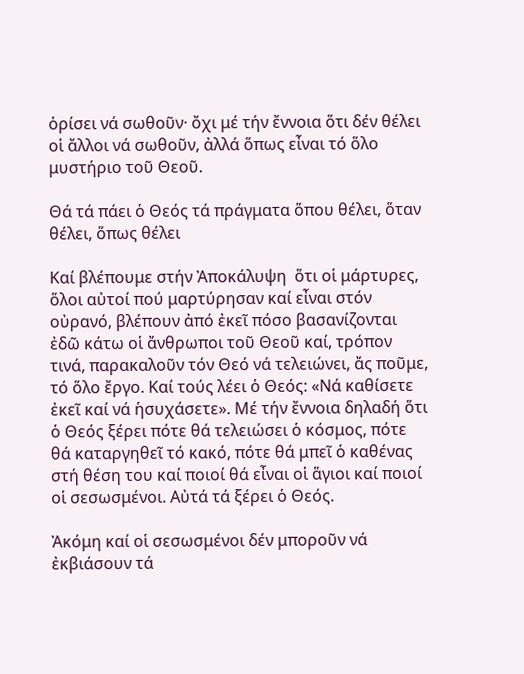ὁρίσει νά σωθοῦν· ὄχι μέ τήν ἔννοια ὅτι δέν θέλει οἱ ἄλλοι νά σωθοῦν, ἀλλά ὅπως εἶναι τό ὅλο μυστήριο τοῦ Θεοῦ.

Θά τά πάει ὁ Θεός τά πράγματα ὅπου θέλει, ὅταν θέλει, ὅπως θέλει

Καί βλέπουμε στήν Ἀποκάλυψη  ὅτι οἱ μάρτυρες, ὅλοι αὐτοί πού μαρτύρησαν καί εἶναι στόν οὐρανό, βλέπουν ἀπό ἐκεῖ πόσο βασανίζονται ἐδῶ κάτω οἱ ἄνθρωποι τοῦ Θεοῦ καί, τρόπον τινά, παρακαλοῦν τόν Θεό νά τελειώνει, ἄς ποῦμε, τό ὅλο ἔργο. Καί τούς λέει ὁ Θεός: «Νά καθίσετε ἐκεῖ καί νά ἡσυχάσετε». Μέ τήν ἔννοια δηλαδή ὅτι ὁ Θεός ξέρει πότε θά τελειώσει ὁ κόσμος, πότε θά καταργηθεῖ τό κακό, πότε θά μπεῖ ὁ καθένας στή θέση του καί ποιοί θά εἶναι οἱ ἅγιοι καί ποιοί οἱ σεσωσμένοι. Αὐτά τά ξέρει ὁ Θεός.

Ἀκόμη καί οἱ σεσωσμένοι δέν μποροῦν νά ἐκβιάσουν τά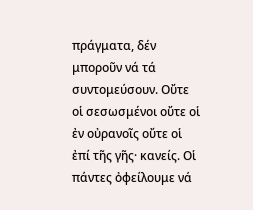πράγματα, δέν μποροῦν νά τά συντομεύσουν. Οὔτε οἱ σεσωσμένοι οὔτε οἱ ἐν οὐρανοῖς οὔτε οἱ ἐπί τῆς γῆς· κανείς. Οἱ πάντες ὀφείλουμε νά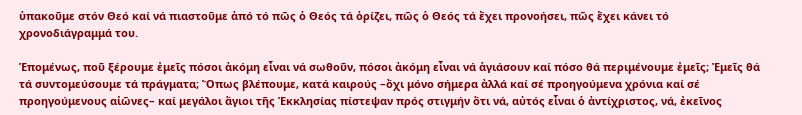ὑπακοῦμε στόν Θεό καί νά πιαστοῦμε ἀπό τό πῶς ὁ Θεός τά ὁρίζει, πῶς ὁ Θεός τά ἔχει προνοήσει, πῶς ἔχει κάνει τό χρονοδιάγραμμά του.

Ἑπομένως, ποῦ ξέρουμε ἐμεῖς πόσοι ἀκόμη εἶναι νά σωθοῦν, πόσοι ἀκόμη εἶναι νά ἁγιάσουν καί πόσο θά περιμένουμε ἐμεῖς; Ἐμεῖς θά τά συντομεύσουμε τά πράγματα; Ὅπως βλέπουμε, κατά καιρούς –ὄχι μόνο σήμερα ἀλλά καί σέ προηγούμενα χρόνια καί σέ προηγούμενους αἰῶνες– καί μεγάλοι ἅγιοι τῆς Ἐκκλησίας πίστεψαν πρός στιγμήν ὅτι νά, αὐτός εἶναι ὁ ἀντίχριστος, νά, ἐκεῖνος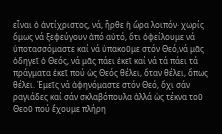εἶναι ὁ ἀντίχριστος, νά, ἦρθε ἡ ὥρα λοιπόν· χωρίς ὅμως νά ξεφεύγουν ἀπό αὐτό, ὅτι ὀφείλουμε νά ὑποτασσόμαστε καί νά ὑπακοῦμε στόν Θεό,νά μᾶς ὁδηγεῖ ὁ Θεός, νά μᾶς πάει ἐκεῖ καί νά τά πάει τά πράγματα ἐκεῖ πού ὡς Θεός θέλει, ὅταν θέλει, ὅπως θέλει. Ἐμεῖς νά ἀφηνόμαστε στόν Θεό, ὄχι σάν ραγιάδες καί σάν σκλαβόπουλα ἀλλά ὡς τέκνα τοῦ Θεοῦ πού ἔχουμε πλήρη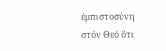ἐμπιστοσύνη στόν Θεό ὅτι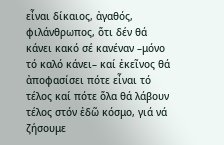εἶναι δίκαιος, ἀγαθός, φιλάνθρωπος, ὅτι δέν θά κάνει κακό σέ κανέναν –μόνο τό καλό κάνει– καί ἐκεῖνος θά ἀποφασίσει πότε εἶναι τό τέλος καί πότε ὅλα θά λάβουν τέλος στόν ἐδῶ κόσμο, γιά νά ζήσουμε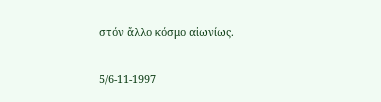στόν ἄλλο κόσμο αἰωνίως.

5/6-11-1997